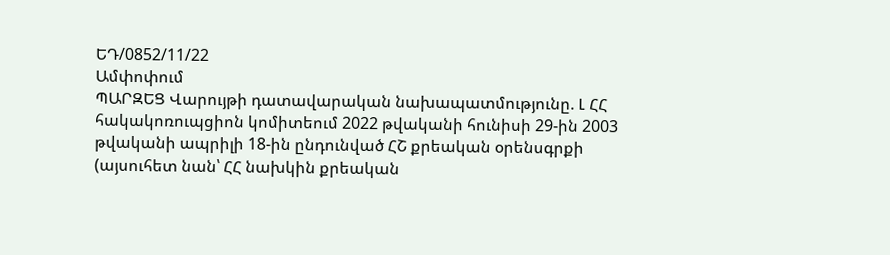ԵԴ/0852/11/22
Ամփոփում
ՊԱՐԶԵՑ Վարույթի դատավարական նախապատմությունը. Լ ՀՀ հակակոռուպցիոն կոմիտեում 2022 թվականի հունիսի 29-ին 2003 թվականի ապրիլի 18-ին ընդունված ՀՇ քրեական օրենսգրքի (այսուհետ նան՝ ՀՀ նախկին քրեական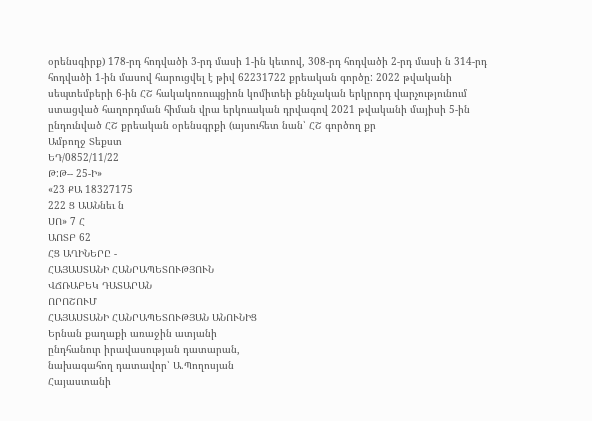օրենսգիրք) 178-րդ հոդվածի 3-րդ մասի 1-ին կետով, 308-րդ հոդվածի 2-րդ մասի ն 314-րդ հոդվածի 1-ին մասով հարուցվել է թիվ 62231722 քրեական գործը: 2022 թվականի սեպտեմբերի 6-ին ՀՇ հակակոռուպցիոն կոմիտեի քննչական երկրորդ վարչությունում ստացված հաղորդման հիման վրա երկուական դրվագով 2021 թվականի մայիսի 5-ին ընդունված ՀՇ քրեական օրենսգրքի (այսուհետ նան՝ ՀՇ գործող քր
Ամբողջ Տեքստ
ԵԴ/0852/11/22
Թ:Թ-- 25-Ի»
«23 ՔԱ 18327175
222 Ց ԱԱՆնեւ ն
ՍՈ» 7 Հ
ԱՈՏԲ 62
ՀՑ ԱՂԻՆԵՐԸ -
ՀԱՅԱՍՏԱՆԻ ՀԱՆՐԱՊԵՏՈՒԹՅՈՒՆ
ՎՃՌԱԲԵԿ ԴԱՏԱՐԱՆ
ՈՐՈՇՈՒՄ
ՀԱՅԱՍՏԱՆԻ ՀԱՆՐԱՊԵՏՈՒԹՅԱՆ ԱՆՈՒՆԻՑ
Երնան քաղաքի առաջին ատյանի
ընդհանուր իրավասության դատարան,
նախագահող դատավոր՝ Ա.Պողոսյան
Հայաստանի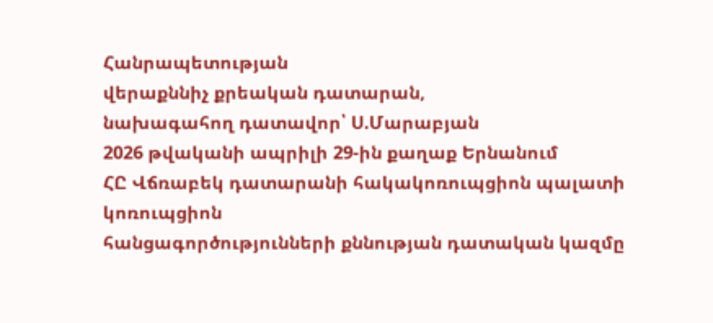Հանրապետության
վերաքննիչ քրեական դատարան,
նախագահող դատավոր՝ Ս.Մարաբյան
2026 թվականի ապրիլի 29-ին քաղաք Երնանում
ՀԸ Վճռաբեկ դատարանի հակակոռուպցիոն պալատի կոռուպցիոն
հանցագործությունների քննության դատական կազմը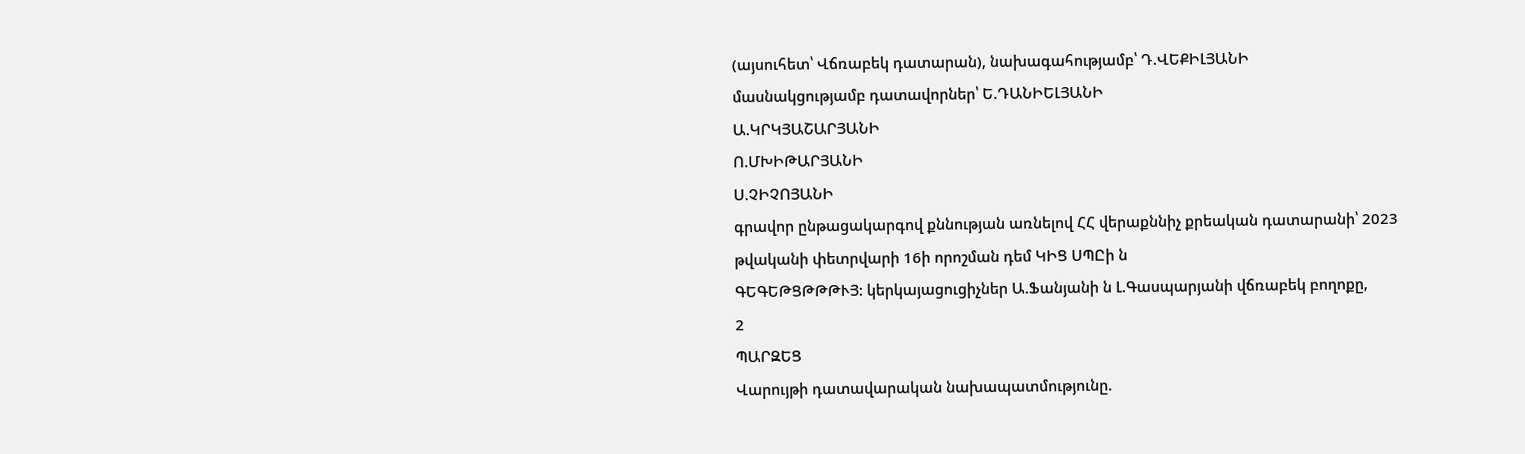(այսուհետ՝ Վճռաբեկ դատարան), նախագահությամբ՝ Դ.ՎԵՔԻԼՅԱՆԻ
մասնակցությամբ դատավորներ՝ Ե.ԴԱՆԻԵԼՅԱՆԻ
Ա.ԿՐԿՅԱՇԱՐՅԱՆԻ
Ո.ՄԽԻԹԱՐՅԱՆԻ
Ս.ՉԻՉՈՅԱՆԻ
գրավոր ընթացակարգով քննության առնելով ՀՀ վերաքննիչ քրեական դատարանի՝ 2023 թվականի փետրվարի 16ի որոշման դեմ ԿԻՑ ՍՊԸի ն
ԳԵԳԵԹՑԹԹԹՒՅ: կերկայացուցիչներ Ա.Ֆանյանի ն Լ.Գասպարյանի վճռաբեկ բողոքը,
2
ՊԱՐԶԵՑ
Վարույթի դատավարական նախապատմությունը.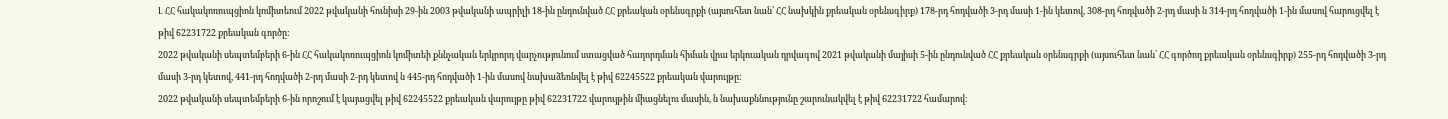Լ ՀՀ հակակոռուպցիոն կոմիտեում 2022 թվականի հունիսի 29-ին 2003 թվականի ապրիլի 18-ին ընդունված ՀՀ քրեական օրենսգրքի (այսուհետ նան՝ ՀՀ նախկին քրեական օրենսգիրք) 178-րդ հոդվածի 3-րդ մասի 1-ին կետով, 308-րդ հոդվածի 2-րդ մասի ն 314-րդ հոդվածի 1-ին մասով հարուցվել է թիվ 62231722 քրեական գործը:
2022 թվականի սեպտեմբերի 6-ին ՀՀ հակակոռուպցիոն կոմիտեի քննչական երկրորդ վարչությունում ստացված հաղորդման հիման վրա երկուական դրվագով 2021 թվականի մայիսի 5-ին ընդունված ՀՀ քրեական օրենսգրքի (այսուհետ նան՝ ՀՀ գործող քրեական օրենսգիրք) 255-րդ հոդվածի 3-րդ մասի 3-րդ կետով, 441-րդ հոդվածի 2-րդ մասի 2-րդ կետով ն 445-րդ հոդվածի 1-ին մասով նախաձեռնվել է թիվ 62245522 քրեական վարույթը:
2022 թվականի սեպտեմբերի 6-ին որոշում է կայացվել թիվ 62245522 քրեական վարույթը թիվ 62231722 վարույթին միացնելու մասին, ն նախաքննությունը շարունակվել է թիվ 62231722 համարով: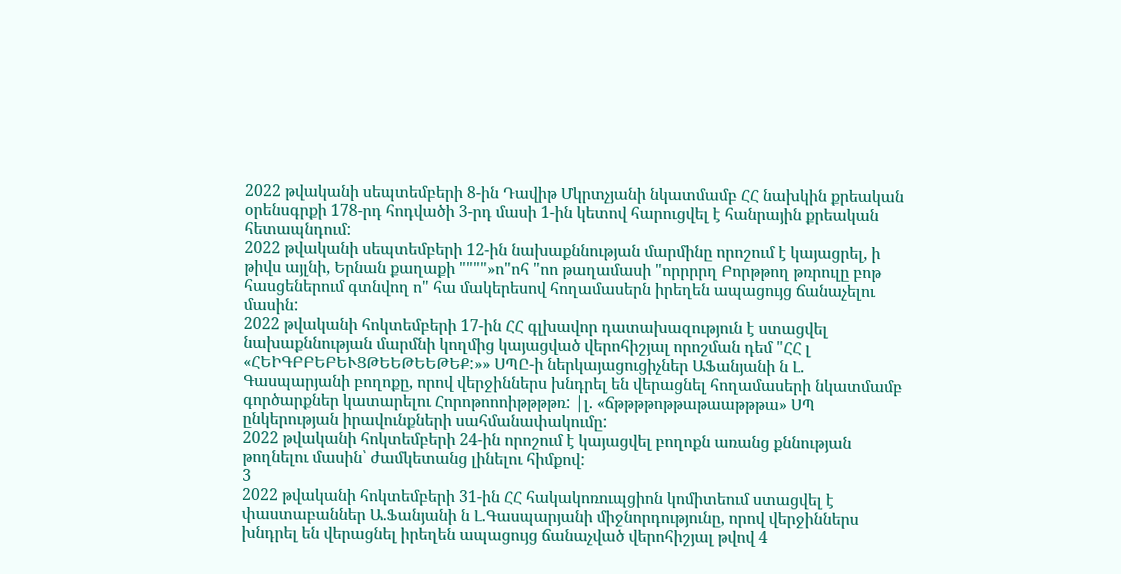2022 թվականի սեպտեմբերի 8-ին Դավիթ Մկրտչյանի նկատմամբ ՀՀ նախկին քրեական օրենսգրքի 178-րդ հոդվածի 3-րդ մասի 1-ին կետով հարուցվել է հանրային քրեական հետապնդում:
2022 թվականի սեպտեմբերի 12-ին նախաքննության մարմինը որոշում է կայացրել, ի թիվս այլնի, Երնան քաղաքի """"»ո"ոհ "ոո թաղամասի "որրրրղ Բորթթող թռրուլը բոթ հասցեներում գտնվող ո" հա մակերեսով հողամասերն իրեղեն ապացույց ճանաչելու մասին:
2022 թվականի հոկտեմբերի 17-ին ՀՀ գլխավոր դատախազություն է ստացվել նախաքննության մարմնի կողմից կայացված վերոհիշյալ որոշման դեմ "ՀՀ լ «ՀԵԻԳԲԲԵԲԵՒՑԹԵԵԹԵԵԹԵՔ:»» ՍՊԸ-ի ներկայացուցիչներ ԱՖանյանի ն Լ. Գասպարյանի բողոքը, որով վերջիններս խնդրել են վերացնել հողամասերի նկատմամբ գործարքներ կատարելու Հորոթոոոիթթթթռ: |լ. «ճթթթթոթթաթաաթթթա» ՍՊ ընկերության իրավունքների սահմանափակումը:
2022 թվականի հոկտեմբերի 24-ին որոշում է կայացվել բողոքն առանց քննության թողնելու մասին՝ ժամկետանց լինելու հիմքով:
3
2022 թվականի հոկտեմբերի 31-ին ՀՀ հակակոռուպցիոն կոմիտեում ստացվել է փաստաբաններ Ա.Ֆանյանի ն Լ.Գասպարյանի միջնորդությունը, որով վերջիններս խնդրել են վերացնել իրեղեն ապացույց ճանաչված վերոհիշյալ թվով 4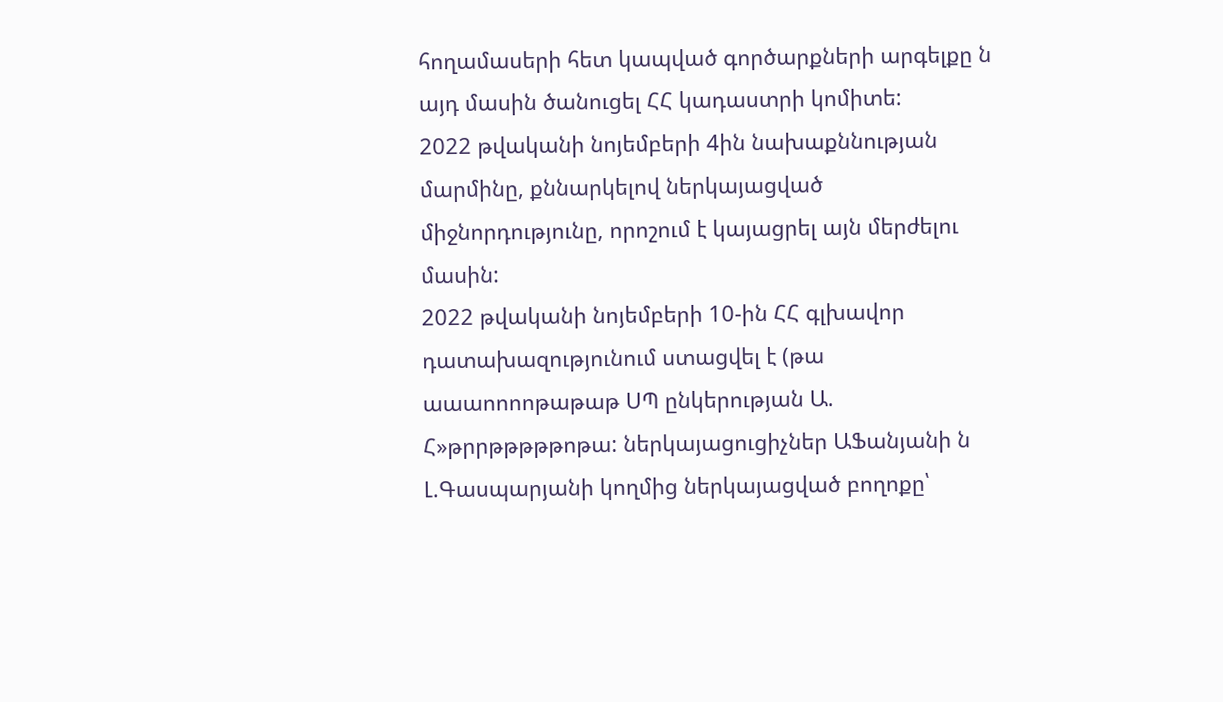հողամասերի հետ կապված գործարքների արգելքը ն այդ մասին ծանուցել ՀՀ կադաստրի կոմիտե:
2022 թվականի նոյեմբերի 4ին նախաքննության մարմինը, քննարկելով ներկայացված միջնորդությունը, որոշում է կայացրել այն մերժելու մասին:
2022 թվականի նոյեմբերի 10-ին ՀՀ գլխավոր դատախազությունում ստացվել է (թա աաաոոոոթաթաթ ՍՊ ընկերության Ա. Հ»թրրթթթթթոթա: ներկայացուցիչներ ԱՖանյանի ն Լ.Գասպարյանի կողմից ներկայացված բողոքը՝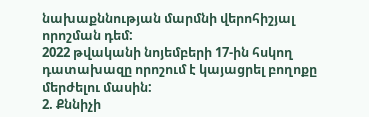նախաքննության մարմնի վերոհիշյալ որոշման դեմ:
2022 թվականի նոյեմբերի 17-ին հսկող դատախազը որոշում է կայացրել բողոքը մերժելու մասին:
2. Քննիչի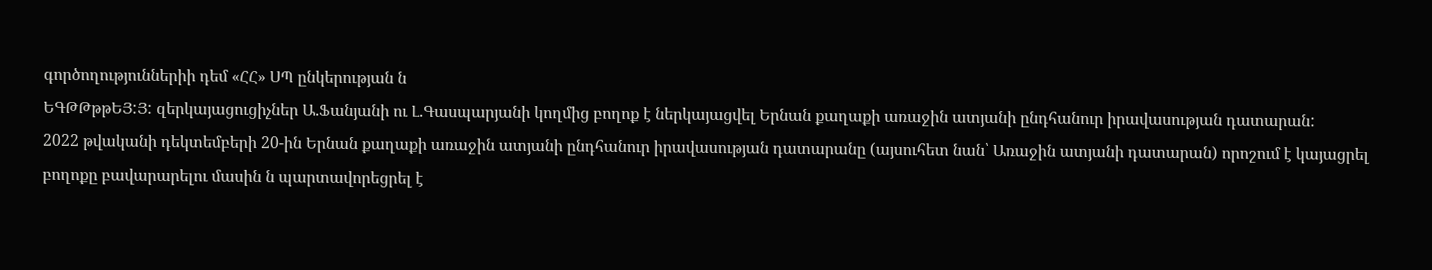գործողություններիի դեմ «ՀՀ» ՍՊ ընկերության ն
ԵԳԹԹթթԵՅ:Յ: զերկայացուցիչներ Ա.Ֆանյանի ու Լ.Գասպարյանի կողմից բողոք է ներկայացվել Երնան քաղաքի առաջին ատյանի ընդհանուր իրավասության դատարան:
2022 թվականի դեկտեմբերի 20-ին Երնան քաղաքի առաջին ատյանի ընդհանուր իրավասության դատարանը (այսուհետ նան՝ Առաջին ատյանի դատարան) որոշում է կայացրել բողոքը բավարարելու մասին ն պարտավորեցրել է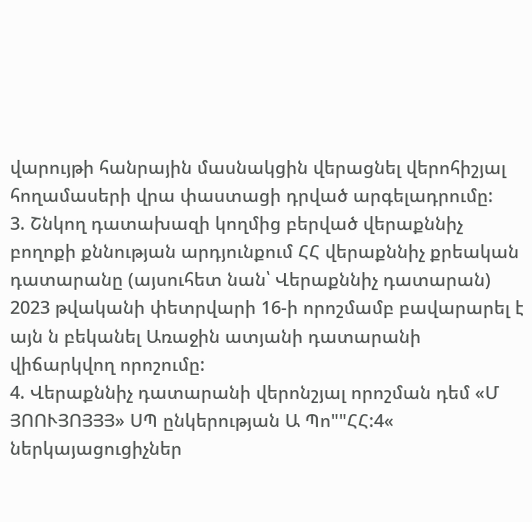վարույթի հանրային մասնակցին վերացնել վերոհիշյալ հողամասերի վրա փաստացի դրված արգելադրումը:
3. Շնկող դատախազի կողմից բերված վերաքննիչ բողոքի քննության արդյունքում ՀՀ վերաքննիչ քրեական դատարանը (այսուհետ նան՝ Վերաքննիչ դատարան) 2023 թվականի փետրվարի 16-ի որոշմամբ բավարարել է այն ն բեկանել Առաջին ատյանի դատարանի վիճարկվող որոշումը:
4. Վերաքննիչ դատարանի վերոնշյալ որոշման դեմ «Մ ՅՈՈՒՅՈՅՅՅ» ՍՊ ընկերության Ա Պո""ՀՀ:4« ներկայացուցիչներ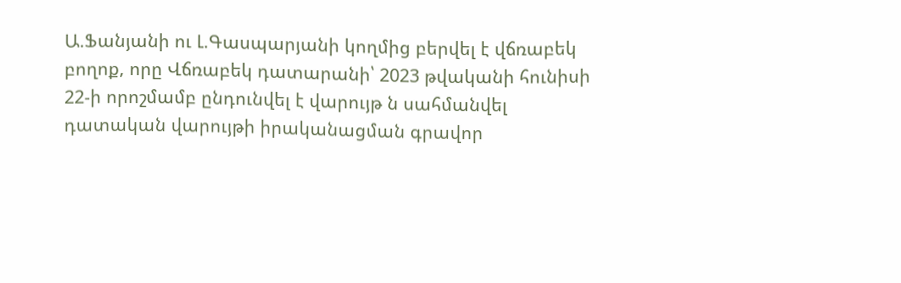Ա.Ֆանյանի ու Լ.Գասպարյանի կողմից բերվել է վճռաբեկ բողոք, որը Վճռաբեկ դատարանի՝ 2023 թվականի հունիսի 22-ի որոշմամբ ընդունվել է վարույթ ն սահմանվել դատական վարույթի իրականացման գրավոր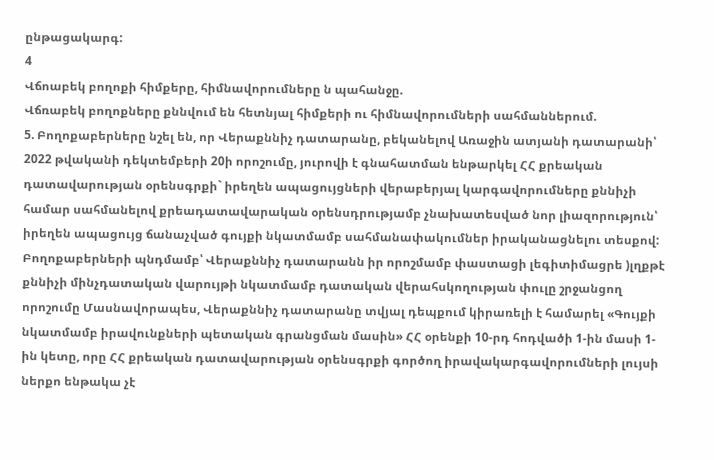ընթացակարգ:
4
Վճոաբեկ բողոքի հիմքերը, հիմնավորումները ն պահանջը.
Վճռաբեկ բողոքները քննվում են հետնյալ հիմքերի ու հիմնավորումների սահմաններում.
5. Բողոքաբերները նշել են, որ Վերաքննիչ դատարանը, բեկանելով Առաջին ատյանի դատարանի՝ 2022 թվականի դեկտեմբերի 20ի որոշումը, յուրովի է գնահատման ենթարկել ՀՀ քրեական դատավարության օրենսգրքի` իրեղեն ապացույցների վերաբերյալ կարգավորումները քննիչի համար սահմանելով քրեադատավարական օրենսդրությամբ չնախատեսված նոր լիազորություն՝ իրեղեն ապացույց ճանաչված գույքի նկատմամբ սահմանափակումներ իրականացնելու տեսքով: Բողոքաբերների պնդմամբ՝ Վերաքննիչ դատարանն իր որոշմամբ փաստացի լեգիտիմացրե )լղքթէ քննիչի մինչդատական վարույթի նկատմամբ դատական վերահսկողության փուլը շրջանցող որոշումը Մասնավորապես, Վերաքննիչ դատարանը տվյալ դեպքում կիրառելի է համարել «Գույքի նկատմամբ իրավունքների պետական գրանցման մասին» ՀՀ օրենքի 10-րդ հոդվածի 1-ին մասի 1-ին կետը, որը ՀՀ քրեական դատավարության օրենսգրքի գործող իրավակարգավորումների լույսի ներքո ենթակա չէ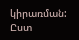կիրառման: Ըստ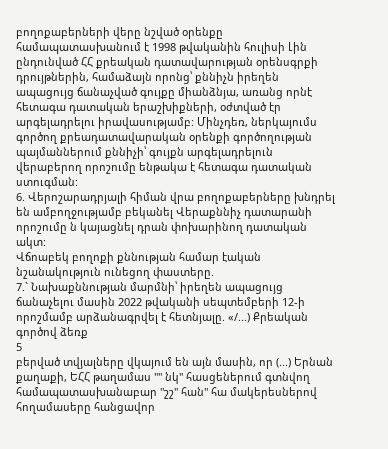բողոքաբերների վերը նշված օրենքը համապատասխանում է 1998 թվականին հուլիսի Լին ընդունված ՀՀ քրեական դատավարության օրենսգրքի դրույթներին, համաձայն որոնց՝ քննիչն իրեղեն ապացույց ճանաչված գույքը միանձնյա, առանց որնէ հետագա դատական երաշխիքների, օժտված էր արգելադրելու իրավասությամբ: Մինչդեռ, ներկայումս գործող քրեադատավարական օրենքի գործողության պայմաններում քննիչի՝ գույքն արգելադրելուն վերաբերող որոշումը ենթակա է հետագա դատական ստուգման:
6. Վերոշարադրյալի հիման վրա բողոքաբերները խնդրել են ամբողջությամբ բեկանել Վերաքննիչ դատարանի որոշումը ն կայացնել դրան փոխարինող դատական ակտ:
Վճոաբեկ բողոքի քննության համար էական նշանակություն ունեցող փաստերը.
7.` Նախաքննության մարմնի՝ իրեղեն ապացույց ճանաչելու մասին 2022 թվականի սեպտեմբերի 12-ի որոշմամբ արձանագրվել է հետնյալը. «/...) Քրեական գործով ձեռք
5
բերված տվյալները վկայում են այն մասին, որ (...) Երնան քաղաքի, ԵՀՀ թաղամաս "" նկ" հասցեներում գտնվող համապատասխանաբար "շշ" հան" հա մակերեսներով հողամասերը հանցավոր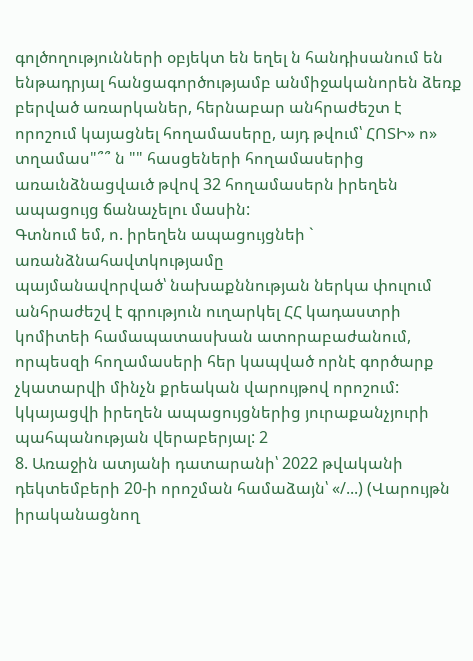գոլծողությունների օբյեկտ են եղել ն հանդիսանում են ենթադրյալ հանցագործությամբ անմիջականորեն ձեռք բերված առարկաներ, հերնաբար անհրաժեշտ է որոշում կայացնել հողամասերը, այդ թվում՝ ՀՈՏԻ» ո» տղամաս"՞՞ ն "" հասցեների հողամասերից առաւնձնացվաւծ թվով 32 հողամասերն իրեղեն ապացույց ճանաչելու մասին:
Գտնում եմ, ո. իրեղեն ապացույցնեի ` առանձնահավտկությամը
պայմանավորված՝ նախաքննության ներկա փուլում անհրաժեշվ է գրություն ուղարկել ՀՀ կադաստրի կոմիտեի համապատասխան ատորաբաժանում, որպեսզի հողամասերի հեր կապված որնէ գործարք չկատարվի մինչն քրեական վարույթով որոշում: կկայացվի իրեղեն ապացույցներից յուրաքանչյուրի պահպանության վերաբերյալ: 2
8. Առաջին ատյանի դատարանի՝ 2022 թվականի դեկտեմբերի 20-ի որոշման համաձայն՝ «/...) (Վարույթն իրականացնող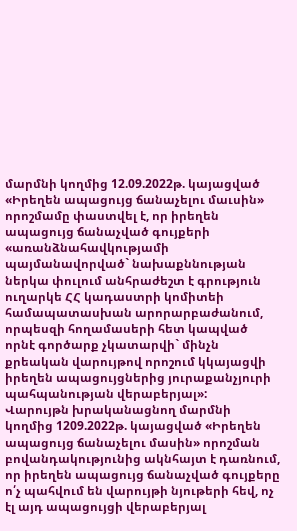մարմնի կողմից 12.09.2022թ. կայացված «Իրեղեն ապացույց ճանաչելու մաւսին» որոշմամը փաստվել է, որ իրեղեն ապացույց ճանաչված գույքերի «առանձնահավկությամի պայմանավորված` նախաքննության ներկա փուլում անհրաժեշտ է գրություն ուղարկե ՀՀ կադաստրի կոմիտեի համապատասխան արորարբաժանում, որպեսզի հողամասերի հետ կապված որնէ գործարք չկատարվի` մինչն քրեական վարույթով որոշում կկայացվի իրեղեն ապացույցներից յուրաքանչյուրի պահպանության վերաբերյալ»:
Վարույթն խրականացնող մարմնի կողմից 1209.2022թ. կայացված «Իրեղեն ապացույց ճանաչելու մասին» որոշման բովանդակությունից ակնհայտ է դառնում, որ իրեղեն ապացույց ճանաչված գույքերը ո՛չ պահվում են վարույթի նյութերի հեվ, ոչ էլ այդ ապացույցի վերաբերյալ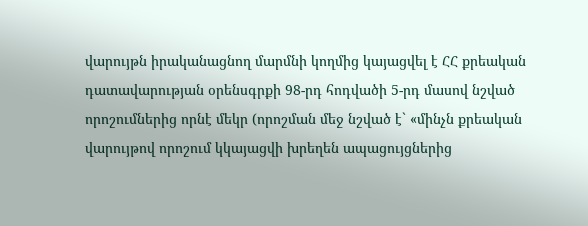վարույթն իրականացնող մարմնի կողմից կայացվել է ՀՀ քրեական դատավարության օրենսգրքի 98-րդ հոդվածի 5-րդ մասով նշված որոշումներից որնէ մեկր (որոշման մեջ նշված է` «մինչն քրեական վարույթով որոշում կկայացվի խրեղեն ապացույցներից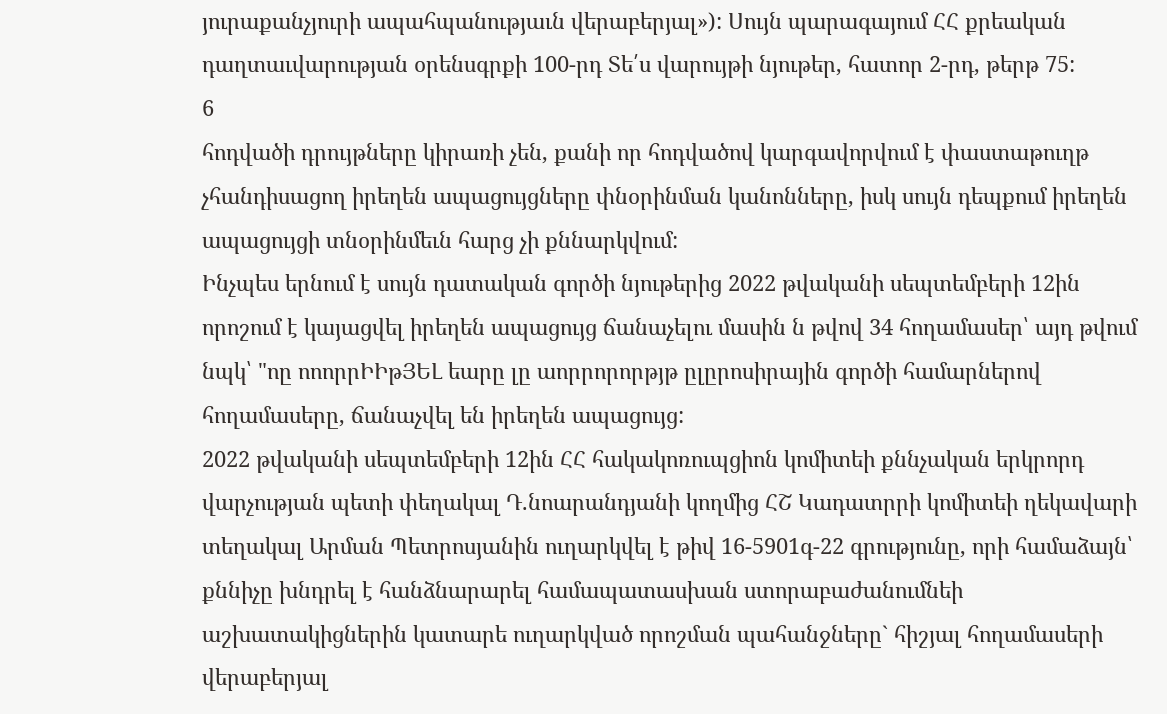յուրաքանչյուրի ապահպանությաւն վերաբերյալ»): Սույն պարագայում ՀՀ քրեական դաղտաւվարության օրենսգրքի 100-րդ Տե՛ս վարույթի նյութեր, հատոր 2-րդ, թերթ 75:
6
հոդվածի դրույթները կիրառի չեն, քանի որ հոդվածով կարգավորվում է փաստաթուղթ չհանդիսացող իրեղեն ապացույցները փնօրինման կանոնները, իսկ սույն դեպքում իրեղեն ապացույցի տնօրինմեւն հարց չի քննարկվում:
Ինչպես երնում է սույն դատական գործի նյութերից 2022 թվականի սեպտեմբերի 12ին որոշում է կայացվել իրեղեն ապացույց ճանաչելու մասին ն թվով 34 հողամասեր՝ այդ թվում նպկ՝ "ոը ոոորրԻԻթՅԵԼ եարը լը աորրորորթյթ ըլըրոսիրային գործի համարներով հողամասերը, ճանաչվել են իրեղեն ապացույց:
2022 թվականի սեպտեմբերի 12ին ՀՀ հակակոռուպցիոն կոմիտեի քննչական երկրորդ վարչության պետի փեղակալ Դ.նոարանդյանի կողմից ՀՇ Կադատրրի կոմիտեի ղեկավարի տեղակալ Արման Պետրոսյանին ուղարկվել է թիվ 16-5901գ-22 գրությունը, որի համաձայն՝ քննիչը խնդրել է հանձնարարել համապատասխան ստորաբաժանումնեի աշխատակիցներին կատարե ուղարկված որոշման պահանջները` հիշյալ հողամասերի վերաբերյալ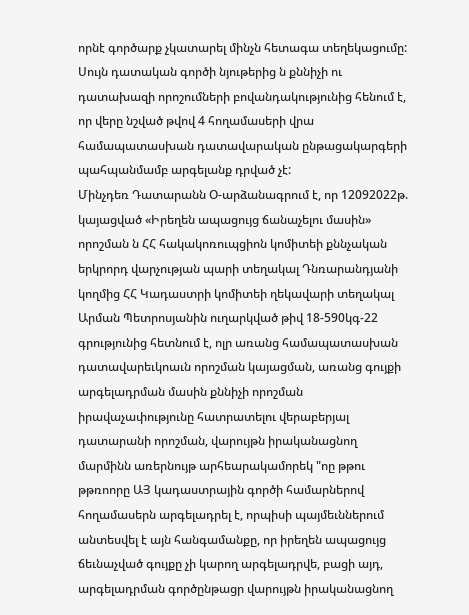որնէ գործարք չկատարել մինչն հետագա տեղեկացումը:
Սույն դատական գործի նյութերից ն քննիչի ու դատախազի որոշումների բովանդակությունից հենում է, որ վերը նշված թվով 4 հողամասերի վրա համապատասխան դատավարական ընթացակարգերի պահպանմամբ արգելանք դրված չէ:
Մինչդեռ Դատարանն Օ-արձանագրում է, որ 12092022թ. կայացված «Իրեղեն ապացույց ճանաչելու մասին» որոշման ն ՀՀ հակակոռուպցիոն կոմիտեի քննչական երկրորդ վարչության պարի տեղակալ Դնռարանդյանի կողմից ՀՀ Կադաստրի կոմիտեի ղեկավարի տեղակալ Արման Պետրոսյանին ուղարկված թիվ 18-590կգ-22 գրությունից հետնում է, ոլր առանց համապատասխան դատավարեւկոաւն որոշման կայացման, առանց գույքի արգելադրման մասին քննիչի որոշման իրավաչափությունը հատրատելու վերաբերյալ դատարանի որոշման, վարույթն իրականացնող մարմինն առերնույթ արհեարակամորեկ "ոը թթու թթռոորը ԱՅ կադաստրային գործի համարներով հողամասերն արգելադրել է, որպիսի պայմեւններում անտեսվել է այն հանգամանքը, որ իրեղեն ապացույց ճեւնաչված գույքը չի կարող արգելադրվե, բացի այդ, արգելադրման գործընթացր վարույթն իրականացնող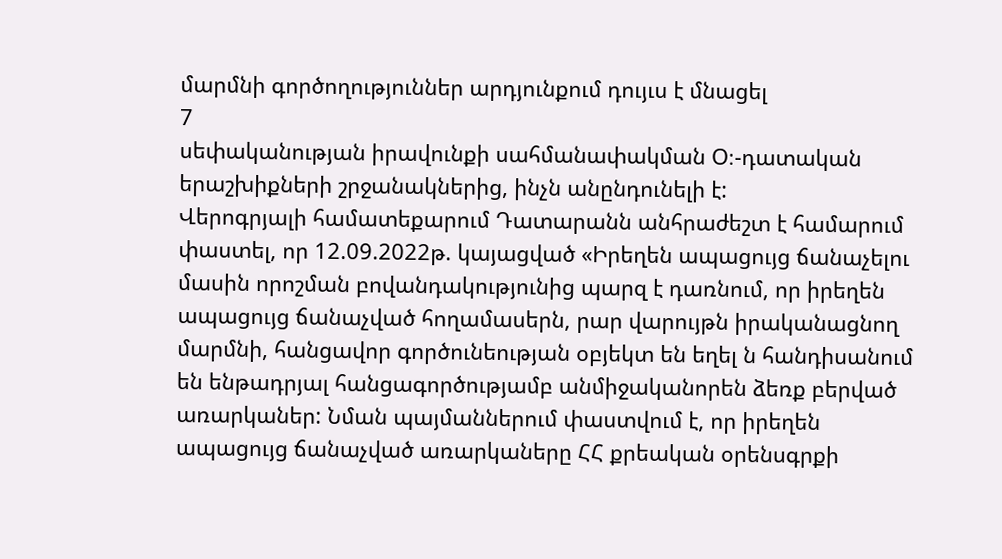մարմնի գործողություններ արդյունքում դույւս է մնացել
7
սեփականության իրավունքի սահմանափակման Օ։-դատական երաշխիքների շրջանակներից, ինչն անընդունելի է:
Վերոգրյալի համատեքարում Դատարանն անհրաժեշտ է համարում փաստել, որ 12.09.2022թ. կայացված «Իրեղեն ապացույց ճանաչելու մասին որոշման բովանդակությունից պարզ է դառնում, որ իրեղեն ապացույց ճանաչված հողամասերն, րար վարույթն իրականացնող մարմնի, հանցավոր գործունեության օբյեկտ են եղել ն հանդիսանում են ենթադրյալ հանցագործությամբ անմիջականորեն ձեռք բերված առարկաներ: Նման պայմաններում փաստվում է, որ իրեղեն ապացույց ճանաչված առարկաները ՀՀ քրեական օրենսգրքի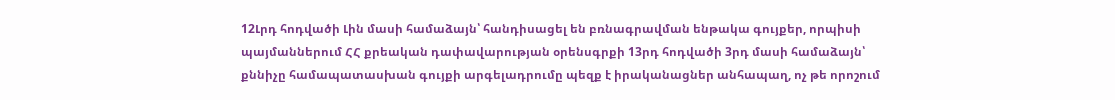12Լրդ հոդվածի Լին մասի համաձայն՝ հանդիսացել են բռնագրավման ենթակա գույքեր, որպիսի պայմաններում ՀՀ քրեական դափավարության օրենսգրքի 13րդ հոդվածի 3րդ մասի համաձայն՝ քննիչը համապատասխան գույքի արգելադրումը պեզք է իրականացներ անհապաղ, ոչ թե որոշում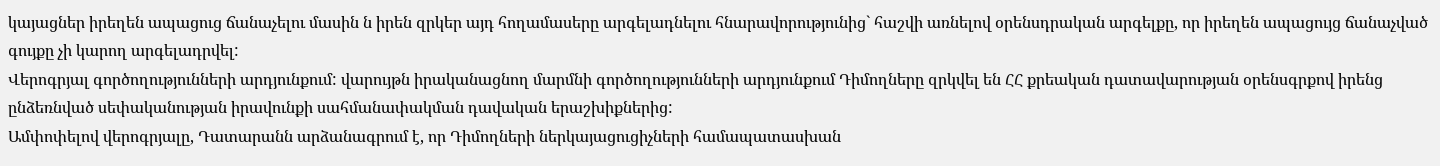կայացներ իրեղեն ապացուց ճանաչելու մասին ն իրեն զրկեր այդ հողամասերը արգելադնելու հնարավորությունից` հաշվի առնելով օրենսդրական արգելքը, որ իրեղեն ապացույց ճանաչված գույքը չի կարող արգելադրվել:
Վերոգրյալ գործողությունների արդյունքում: վարույթն իրականացնող մարմնի գործողությունների արդյունքում Դիմողները զրկվել են ՀՀ քրեական դատավարության օրենսգրքով իրենց ընձեռնված սեփականության իրավունքի սահմանափակման դավական երաշխիքներից:
Ամփոփելով վերոգրյալը, Դատարանն արձանագրում է, որ Դիմողների ներկայացուցիչների համապատասխան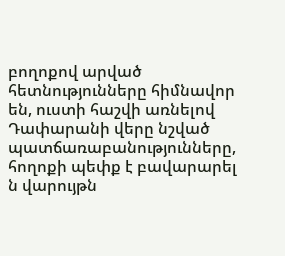բողոքով արված հետնությունները հիմնավոր են, ուստի հաշվի առնելով Դափարանի վերը նշված պատճառաբանությունները, հողոքի պեփք է բավարարել ն վարույթն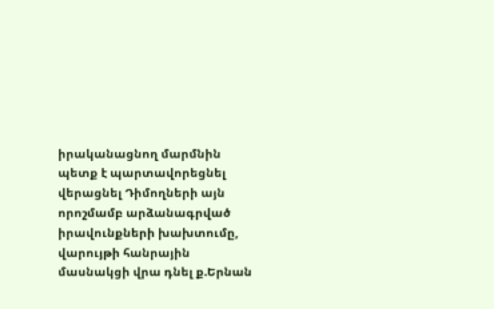իրականացնող մարմնին պետք է պարտավորեցնել վերացնել Դիմողների այն որոշմամբ արձանագրված իրավունքների խախտումը, վարույթի հանրային մասնակցի վրա դնել ք.Երնան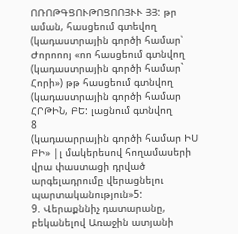ՈՌՈԹԳՑՈՒԹՈՑՈՈՅՒՒ ՅՅ: թր աման, հասցեում գտեվող (կադաստրային գործի համար՝ Ժորոոոյ «ոո հասցեում գտնվող (կադաստրային գործի համար` Հորի») թթ հասցեում գտնվող (կադաստրային գործի համար ՀՐԹԻՆ, ԲԵ: լացնում գտնվող
8
(կադաարրային գործի համար ԻՍ ԲԻ» |լ մակերեսով հողամասերի վրա փաստացի դրված արգելադրումը վերացնելու պարտականություն»5:
9. Վերաքննիչ դատարանը, բեկանելով Առաջին ատյանի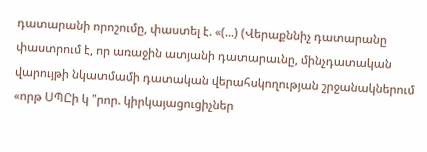դատարանի որոշումը, փաստել է. «(...) (Վերաքննիչ դատարանը փաստրում է, որ առաջին ատյանի դատարաւնը, մինչդատական վարույթի նկատմամի դատական վերահսկողության շրջանակներում «որթ ՍՊԸի կ "րոր. կիրկայացուցիչներ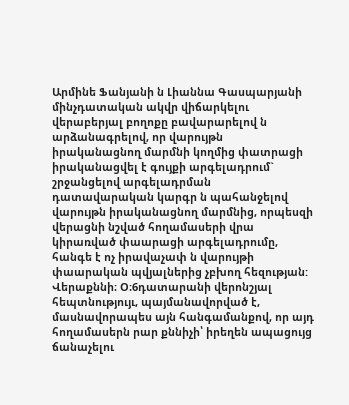Արմինե Ֆանյանի ն Լիաննա Գասպարյանի մինչդատական ակվր վիճարկելու վերաբերյալ բողոքը բավարարելով ն արձանագրելով, որ վարույթն իրականացնող մարմնի կողմից փատրացի իրականացվել է գույքի արգելադրում` շրջանցելով արգելադրման դատավարական կարգր ն պահանջելով վարույթն իրականացնող մարմնից, որպեսզի վերացնի նշված հողամասերի վրա կիրառված փաարացի արգելադրումը, հանգե է ոչ իրավաչափ ն վարույթի փաարական պվյալներից չբխող հեզության:
Վերաքննի։ Օ։6դատարանի վերոնշյալ հեպտնությույւ, պայմանավորված է, մասնավորապես այն հանգամանքով, որ այդ հողամասերն րար քննիչի՝ իրեղեն ապացույց ճանաչելու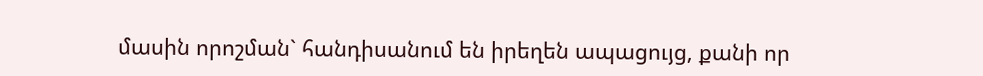մասին որոշման` հանդիսանում են իրեղեն ապացույց, քանի որ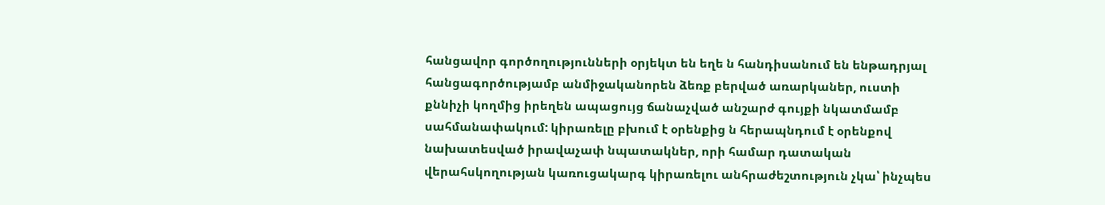հանցավոր գործողությունների օրյեկտ են եղե ն հանդիսանում են ենթադրյալ հանցագործությամբ անմիջականորեն ձեռք բերված առարկաներ, ուստի քննիչի կողմից իրեղեն ապացույց ճանաչված անշարժ գույքի նկատմամբ սահմանափակում: կիրառելը բխում է օրենքից ն հերապնդում է օրենքով նախատեսված իրավաչափ նպատակներ, որի համար դատական վերահսկողության կառուցակարգ կիրառելու անհրաժեշտություն չկա՝ ինչպես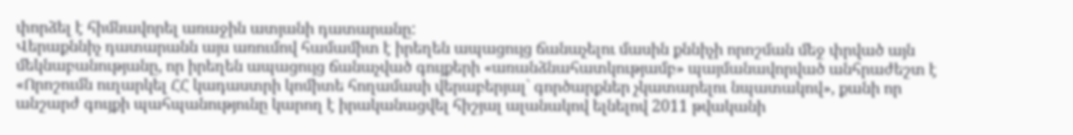փորձել է հիմնավորել առաջին ատյանի դատարանը:
Վերաքննիչ դատարանն այս առումով համամիտ է իրեղեն ապացույց ճանաչելու մասին քննիչի որոշման մեջ փրված այն մեկնաբանությանը, որ իրեղեն ապացույց ճանաչված գույքերի «առանձնահատկությամբ» պայմանավորված անհրաժեշտ է «Որոշումն ուղարկել ՀՀ կադաստրի կոմիտե հողամասի վերաբերյալ` գործարքներ չկատարելու նպատակով», քանի որ անշարժ գույքի պահպանությունը կարող է իրականացվել հիշյալ ալանակով ելնելով 2011 թվականի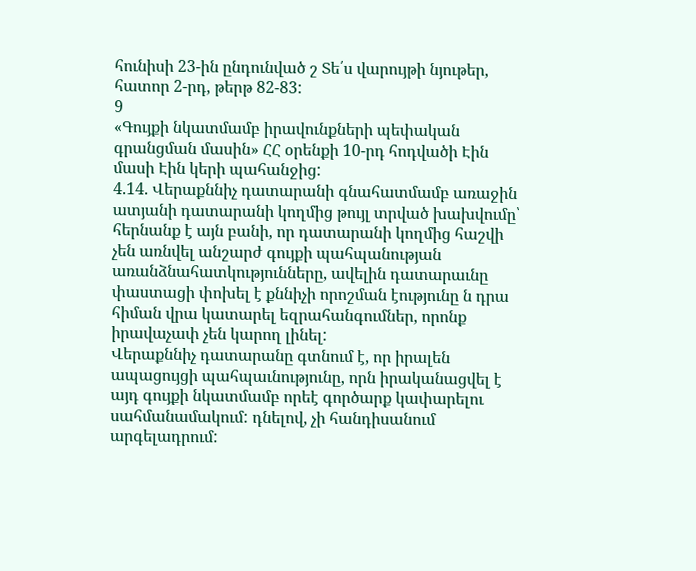հունիսի 23-ին ընդունված շ Տե՛ս վարույթի նյութեր, հատոր 2-րդ, թերթ 82-83:
9
«Գույքի նկատմամբ իրավունքների պեփական գրանցման մասին» ՀՀ օրենքի 10-րդ հոդվածի Էին մասի Էին կերի պահանջից:
4.14. Վերաքննիչ դատարանի գնահատմամբ առաջին ատյանի դատարանի կողմից թույլ տրված խախվումը՝ հերնանք է այն բանի, որ դատարանի կողմից հաշվի չեն առնվել անշարժ գույքի պահպանության առանձնահատկությունները, ավելին դատարաւնը փաստացի փոխել է քննիչի որոշման էությունը ն դրա հիման վրա կատարել եզրահանգումներ, որոնք իրավաչափ չեն կարող լինել:
Վերաքննիչ դատարանը գտնում է, որ իրալեն ապացույցի պահպաւնությունը, որն իրականացվել է այդ գույքի նկատմամբ որեէ գործարք կափարելու սահմանամակում: դնելով, չի հանդիսանում արգելադրում: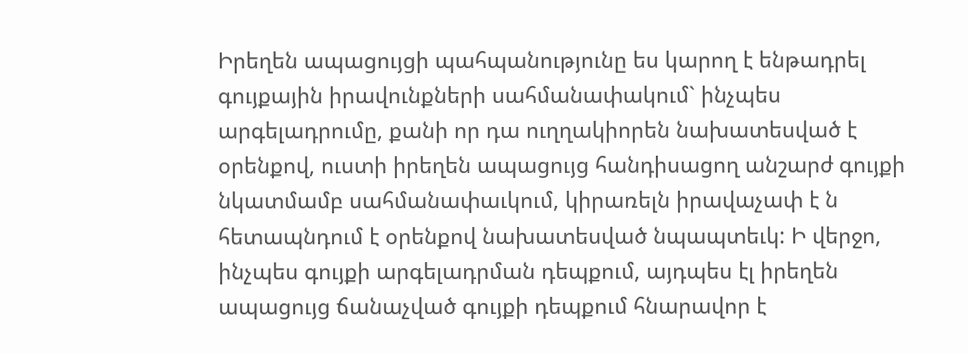Իրեղեն ապացույցի պահպանությունը ես կարող է ենթադրել գույքային իրավունքների սահմանափակում` ինչպես արգելադրումը, քանի որ դա ուղղակիորեն նախատեսված է օրենքով, ուստի իրեղեն ապացույց հանդիսացող անշարժ գույքի նկատմամբ սահմանափաւկում, կիրառելն իրավաչափ է ն հետապնդում է օրենքով նախատեսված նպապտեւկ: Ի վերջո, ինչպես գույքի արգելադրման դեպքում, այդպես էլ իրեղեն ապացույց ճանաչված գույքի դեպքում հնարավոր է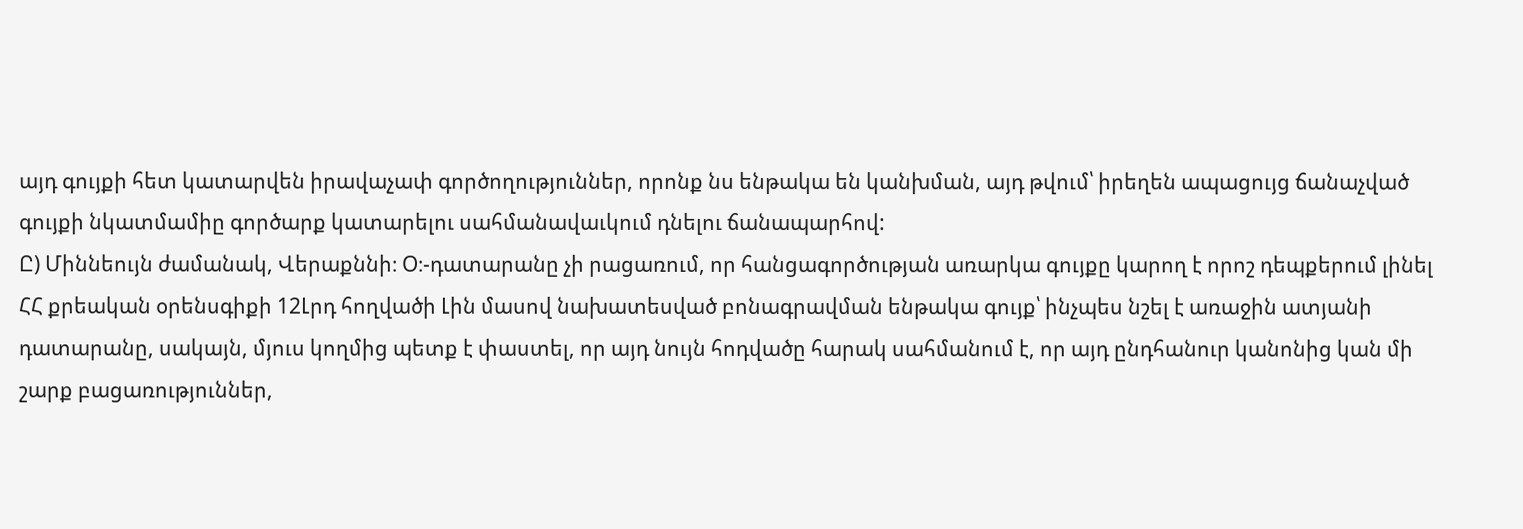այդ գույքի հետ կատարվեն իրավաչափ գործողություններ, որոնք նս ենթակա են կանխման, այդ թվում՝ իրեղեն ապացույց ճանաչված գույքի նկատմամիը գործարք կատարելու սահմանավաւկում դնելու ճանապարհով:
Ը) Միննեույն ժամանակ, Վերաքննի։ Օ։-դատարանը չի րացառում, որ հանցագործության առարկա գույքը կարող է որոշ դեպքերում լինել ՀՀ քրեական օրենսգիքի 12Լրդ հողվածի Լին մասով նախատեսված բոնագրավման ենթակա գույք՝ ինչպես նշել է առաջին ատյանի դատարանը, սակայն, մյուս կողմից պետք է փաստել, որ այդ նույն հոդվածը հարակ սահմանում է, որ այդ ընդհանուր կանոնից կան մի շարք բացառություններ,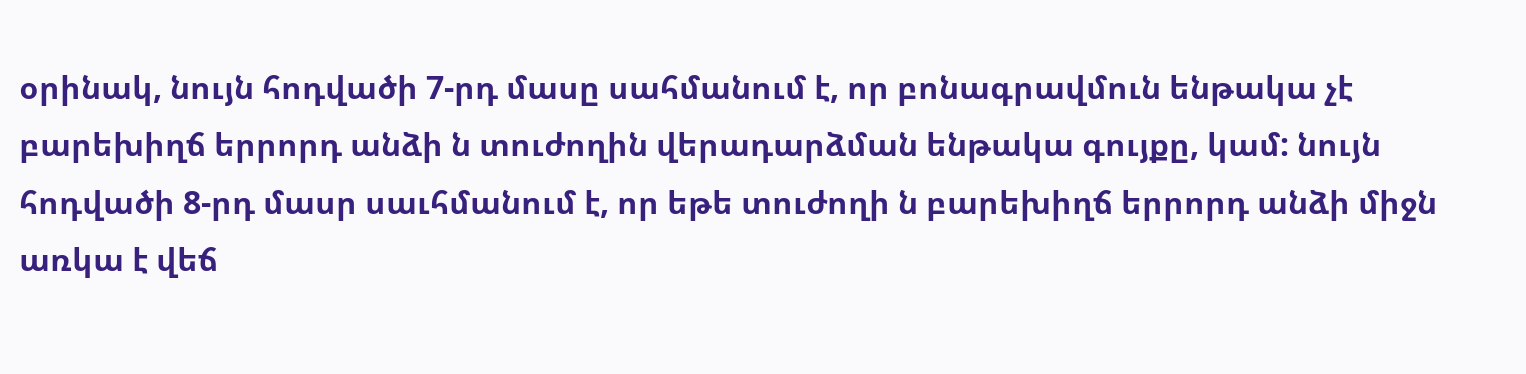օրինակ, նույն հոդվածի 7-րդ մասը սահմանում է, որ բոնագրավմուն ենթակա չէ բարեխիղճ երրորդ անձի ն տուժողին վերադարձման ենթակա գույքը, կամ: նույն հոդվածի 8-րդ մասր սաւհմանում է, որ եթե տուժողի ն բարեխիղճ երրորդ անձի միջն առկա է վեճ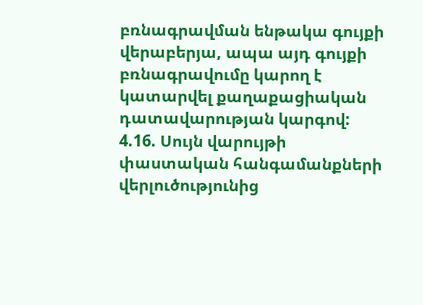բռնագրավման ենթակա գույքի վերաբերյա, ապա այդ գույքի բռնագրավումը կարող է կատարվել քաղաքացիական դատավարության կարգով:
4.16. Սույն վարույթի փաստական հանգամանքների վերլուծությունից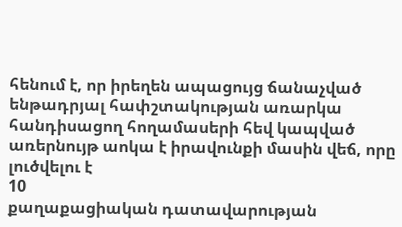հենում է, որ իրեղեն ապացույց ճանաչված ենթադրյալ հափշտակության առարկա հանդիսացող հողամասերի հեվ կապված առերնույթ աոկա է իրավունքի մասին վեճ, որը լուծվելու է
10
քաղաքացիական դատավարության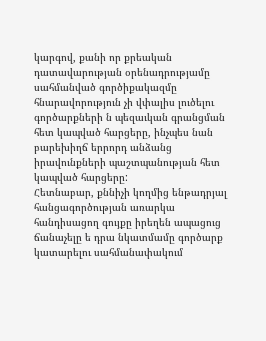կարգով, քանի որ քրեական դատավարության օրենադրությամը սահմանված գործիքակազմը հնարավորություն չի վփալիս լուծելու գործարքների ն պեզաւկան գրանցման հետ կապված հարցերը, ինչպես նան բարեխիղճ երրորդ անձանց իրավունքների պաշտպանության հետ կապված հարցերը:
Հետնաբար, քննիչի կողմից ենթադրյալ հանցագործության առարկա հանդիսացող գույքը իրեղեն ապացուց ճանաչելը ե դրա նկատմամը գործարք կատարելու սահմանափակում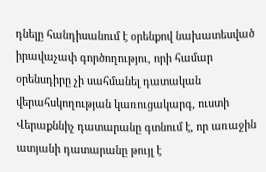դնելը հանդիսանում է օրենքով նախատեսված իրավաչափ գործողությու, որի համար օրենսդիրը չի սահմանել դատական վերահսկողության կառուցակարգ, ուստի Վերաքննիչ դատարանը գտնում է, որ առաջին ատյանի դատարանը թույլ է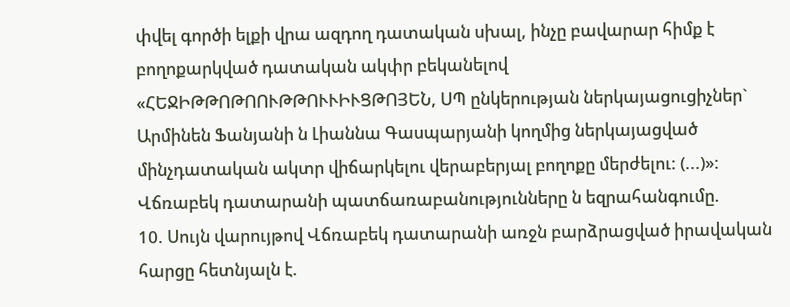փվել գործի ելքի վրա ազդող դատական սխալ, ինչը բավարար հիմք է բողոքարկված դատական ակփր բեկանելով
«ՀԵՋԻԹԹՈԹՈՈՒԹԹՈՒՒԻՒՑԹՈՅԵՆ, ՍՊ ընկերության ներկայացուցիչներ` Արմինեն Ֆանյանի ն Լիաննա Գասպարյանի կողմից ներկայացված մինչդատական ակտր վիճարկելու վերաբերյալ բողոքը մերժելու: (...)»:
Վճռաբեկ դատարանի պատճառաբանությունները ն եզրահանգումը.
10. Սույն վարույթով Վճռաբեկ դատարանի առջն բարձրացված իրավական հարցը հետնյալն է.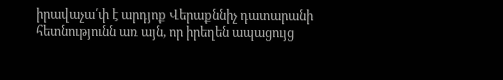իրավաչա՛փ է արդյոք Վերաքննիչ դատարանի հետնությունն առ այն, որ իրեղեն ապացույց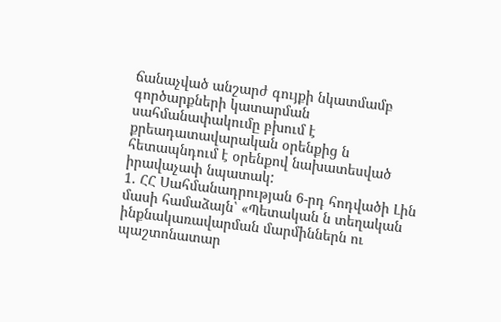ճանաչված անշարժ գույքի նկատմամբ գործարքների կատարման սահմանափակումը բխում է քրեադատավարական օրենքից ն հետապնդում է օրենքով նախատեսված իրավաչափ նպատակ:
1. ՀՀ Սահմանադրության 6-րդ հոդվածի Լին մասի համաձայն՝ «Պետական ն տեղական ինքնակառավարման մարմիններն ու պաշտոնատար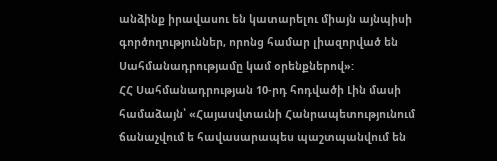անձինք իրավասու են կատարելու միայն այնպիսի գործողություններ, որոնց համար լիազորված են Սահմանադրությամը կամ օրենքներով»:
ՀՀ Սահմանադրության 10-րդ հոդվածի Լին մասի համաձայն՝ «Հայասվտաւնի Հանրապետությունում ճանաչվում ե հավասարապես պաշտպանվում են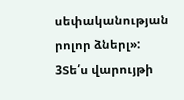սեփականության րոլոր ձներլ»:
3Տե՛ս վարույթի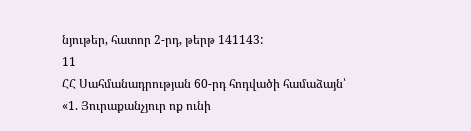նյութեր, հատոր 2-րդ, թերթ 141143:
11
ՀՀ Սահմանադրության 60-րդ հոդվածի համաձայն՝
«1. Յուրաքանչյուր ոք ունի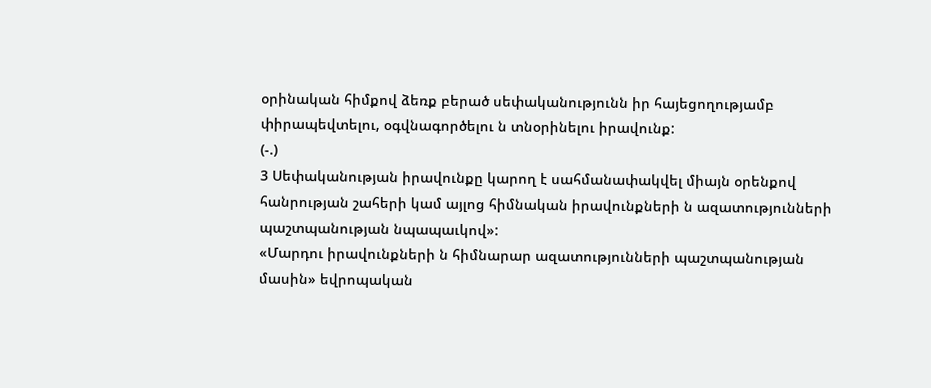օրինական հիմքով ձեռք բերած սեփականությունն իր հայեցողությամբ փիրապեվտելու, օգվնագործելու ն տնօրինելու իրավունք:
(-.)
3 Սեփականության իրավունքը կարող է սահմանափակվել միայն օրենքով հանրության շահերի կամ այլոց հիմնական իրավունքների ն ազատությունների պաշտպանության նպապաւկով»:
«Մարդու իրավունքների ն հիմնարար ազատությունների պաշտպանության մասին» եվրոպական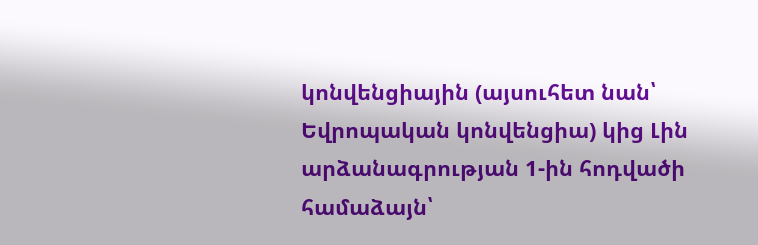կոնվենցիային (այսուհետ նան՝ Եվրոպական կոնվենցիա) կից Լին արձանագրության 1-ին հոդվածի համաձայն՝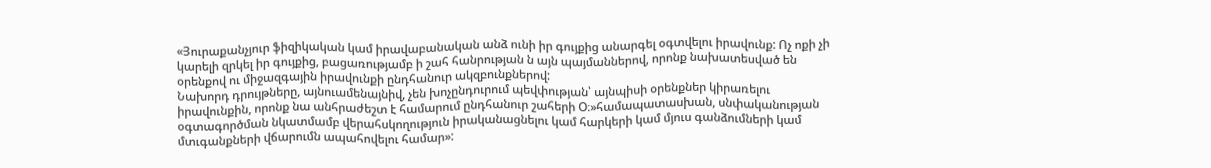«Յուրաքանչյուր ֆիզիկական կամ իրավաբանական անձ ունի իր գույքից անարգել օգտվելու իրավունք: Ոչ ոքի չի կարելի զրկել իր գույքից, բացառությամբ ի շահ հանրության ն այն պայմաններով, որոնք նախատեսված են օրենքով ու միջազգային իրավունքի ընդհանուր ակզբունքներով:
Նախորդ դրույթները, այնուամենայնիվ, չեն խոչընդուրում պեվփության՝ այնպիսի օրենքներ կիրառելու իրավունքին, որոնք նա անհրաժեշտ է համարում ընդհանուր շահերի Օ։»համապատասխան, սնփականության օգտագործման նկատմամբ վերահսկողություն իրականացնելու կամ հարկերի կամ մյուս գանձումների կամ մտւգանքների վճարումն ապահովելու համար»: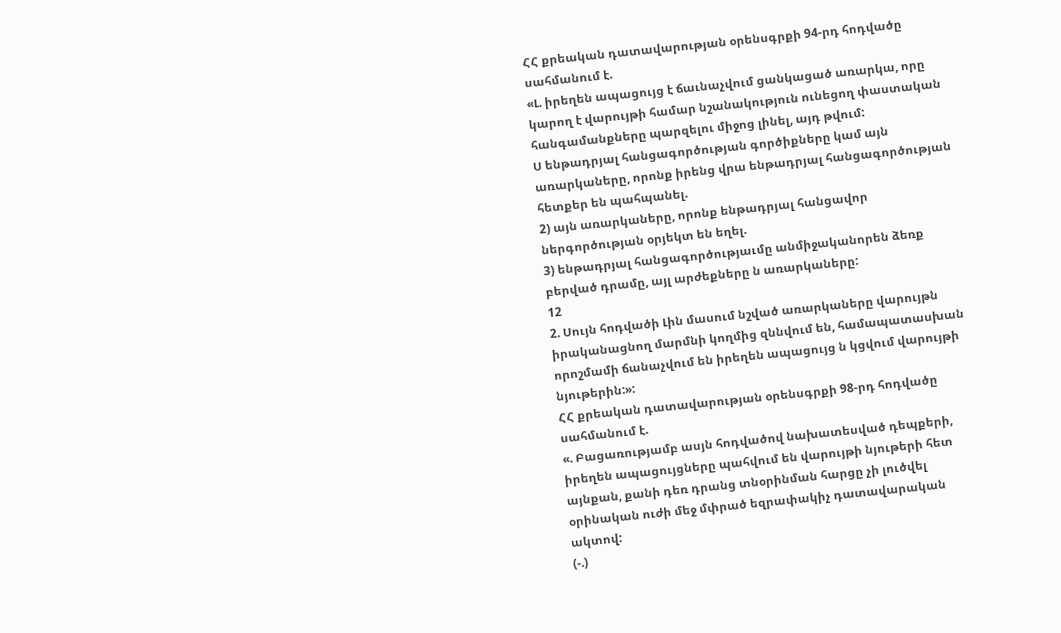ՀՀ քրեական դատավարության օրենսգրքի 94-րդ հոդվածը սահմանում է.
«Լ. իրեղեն ապացույց է ճաւնաչվում ցանկացած առարկա, որը կարող է վարույթի համար նշանակություն ունեցող փաստական հանգամանքները պարզելու միջոց լինել, այդ թվում:
Ս ենթադրյալ հանցագործության գործիքները կամ այն առարկաները, որոնք իրենց վրա ենթադրյալ հանցագործության հետքեր են պահպանել.
2) այն առարկաները, որոնք ենթադրյալ հանցավոր ներգործության օրյեկտ են եղել.
3) ենթադրյալ հանցագործությաւմը անմիջականորեն ձեռք բերված դրամը, այլ արժեքները ն առարկաները:
12
2. Սույն հոդվածի Լին մասում նշված առարկաները վարույթն իրականացնող մարմնի կողմից զննվում են, համապատասխան որոշմամի ճանաչվում են իրեղեն ապացույց ն կցվում վարույթի նյութերին:»:
ՀՀ քրեական դատավարության օրենսգրքի 98-րդ հոդվածը սահմանում է.
«. Բացառությամբ ասյն հոդվածով նախատեսված դեպքերի, իրեղեն ապացույցները պահվում են վարույթի նյութերի հետ այնքան, քանի դեռ դրանց տնօրինման հարցը չի լուծվել օրինական ուժի մեջ մփրած եզրափակիչ դատավարական ակտով:
(-.)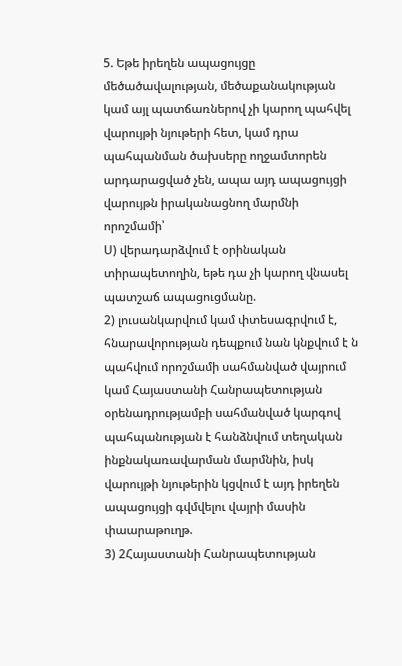5. Եթե իրեղեն ապացույցը մեծածավալության, մեծաքանակության կամ այլ պատճառներով չի կարող պահվել վարույթի նյութերի հետ, կամ դրա պահպանման ծախսերը ողջամտորեն արդարացված չեն, ապա այդ ապացույցի վարույթն իրականացնող մարմնի որոշմամի՝
Ս) վերադարձվում է օրինական տիրապետողին, եթե դա չի կարող վնասել պատշաճ ապացուցմանը.
2) լուսանկարվում կամ փտեսագրվում է, հնարավորության դեպքում նան կնքվում է ն պահվում որոշմամի սահմանված վայրում կամ Հայաստանի Հանրապետության օրենադրությամբի սահմանված կարգով պահպանության է հանձնվում տեղական ինքնակառավարման մարմնին, իսկ վարույթի նյութերին կցվում է այդ իրեղեն ապացույցի գվմվելու վայրի մասին փաարաթուղթ.
3) 2Հայաստանի Հանրապետության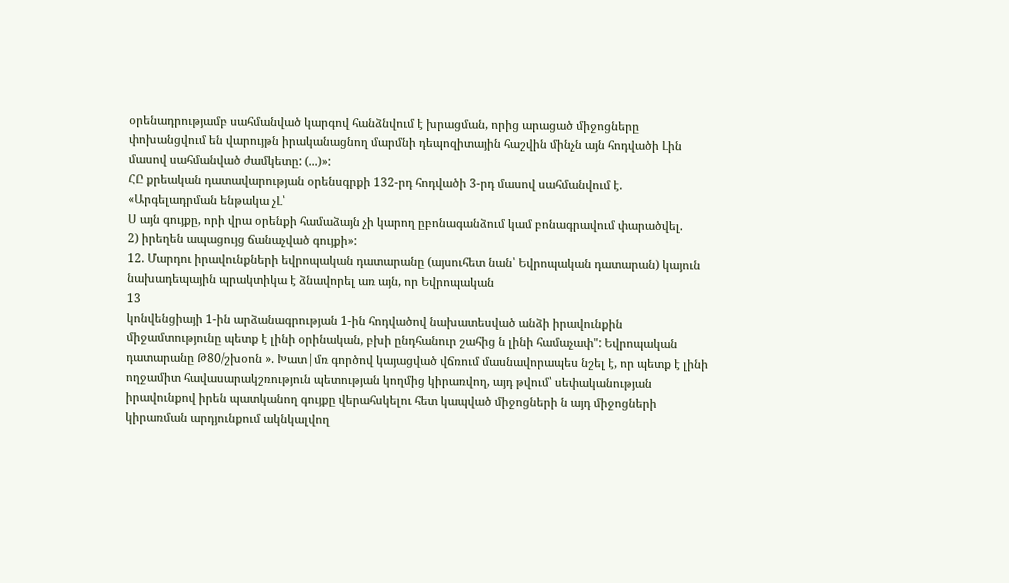օրենադրությամբ սահմանված կարգով հանձնվում է խրացման, որից արացած միջոցները փոխանցվում են վարույթն իրականացնող մարմնի դեպոզիտային հաշվին մինչն այն հոդվածի Լին մասով սահմանված ժամկետը: (...)»:
ՀԸ քրեական դատավարության օրենսգրքի 132-րդ հոդվածի 3-րդ մասով սահմանվում է. «Արգելադրման ենթակա չԼ՝
Ս այն գույքը, որի վրա օրենքի համաձայն չի կարող ըբոնագանձում կամ բոնագրավում փարածվել.
2) իրեղեն ապացույց ճանաչված գույքի»:
12. Մարդու իրավունքների եվրոպական դատարանը (այսուհետ նան՝ Եվրոպական դատարան) կայուն նախադեպային պրակտիկա է ձնավորել առ այն, որ Եվրոպական
13
կոնվենցիայի 1-ին արձանագրության 1-ին հոդվածով նախատեսված անձի իրավունքին միջամտությունը պետք է լինի օրինական, բխի ընդհանուր շահից ն լինի համաչափ": Եվրոպական դատարանը Թ80/շխօոն ». Խատ|մռ գործով կայացված վճռում մասնավորապես նշել է, որ պետք է լինի ողջամիտ հավասարակշռություն պետության կողմից կիրառվող, այդ թվում՝ սեփականության իրավունքով իրեն պատկանող գույքը վերահսկելու հետ կապված միջոցների ն այդ միջոցների կիրառման արդյունքում ակնկալվող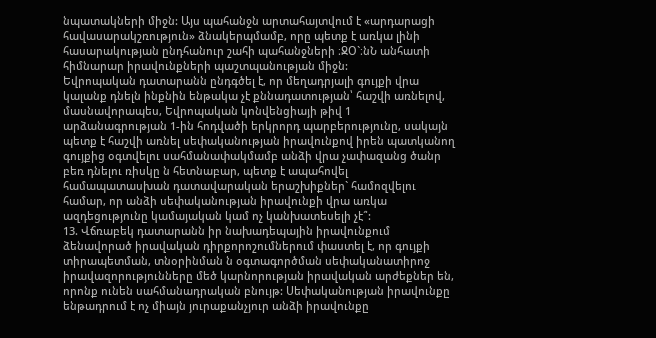նպատակների միջն: Այս պահանջն արտահայտվում է «արդարացի հավասարակշռություն» ձնակերպմամբ, որը պետք է առկա լինի հասարակության ընդհանուր շահի պահանջների ։ՋՕ`։նՆ անհատի հիմնարար իրավունքների պաշտպանության միջն:
Եվրոպական դատարանն ընդգծել է, որ մեղադրյալի գույքի վրա կալանք դնելն ինքնին ենթակա չէ քննադատության՝ հաշվի առնելով, մասնավորապես, Եվրոպական կոնվենցիայի թիվ 1 արձանագրության 1-ին հոդվածի երկրորդ պարբերությունը, սակայն պետք է հաշվի առնել սեփականության իրավունքով իրեն պատկանող գույքից օգտվելու սահմանափակմամբ անձի վրա չափազանց ծանր բեռ դնելու ռիսկը ն հետնաբար, պետք է ապահովել համապատասխան դատավարական երաշխիքներ` համոզվելու համար, որ անձի սեփականության իրավունքի վրա առկա ազդեցությունը կամայական կամ ոչ կանխատեսելի չէ՞:
13. Վճռաբեկ դատարանն իր նախադեպային իրավունքում ձենավորած իրավական դիրքորոշումներում փաստել է, որ գույքի տիրապետման, տնօրինման ն օգտագործման սեփականատիրոջ իրավազորությունները մեծ կարնորության իրավական արժեքներ են, որոնք ունեն սահմանադրական բնույթ: Սեփականության իրավունքը ենթադրում է ոչ միայն յուրաքանչյուր անձի իրավունքը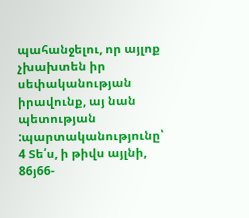պահանջելու, որ այլոք չխախտեն իր սեփականության իրավունք, այ նան պետության :պարտականությունը՝ 4 Տե՛ս, ի թիվս այլնի, 86յ66-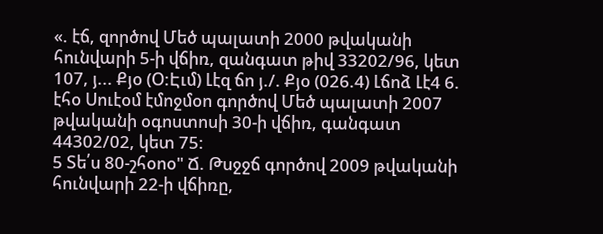«. էճ, զործով Մեծ պալատի 2000 թվականի հունվարի 5-ի վճիռ, զանգատ թիվ 33202/96, կետ 107, յ... Քյօ (Օ:Էւմ) Լէզ ճո յ./. Քյօ (026.4) Լճոձ Լէ4 6. էհօ Սուէօմ էմոջմօո գործով Մեծ պալատի 2007 թվականի օգոստոսի 30-ի վճիռ, գանգատ 44302/02, կետ 75:
5 Տե՛ս 80-շհօոօ" Ճ. Թսջջճ գործով 2009 թվականի հունվարի 22-ի վճիռը,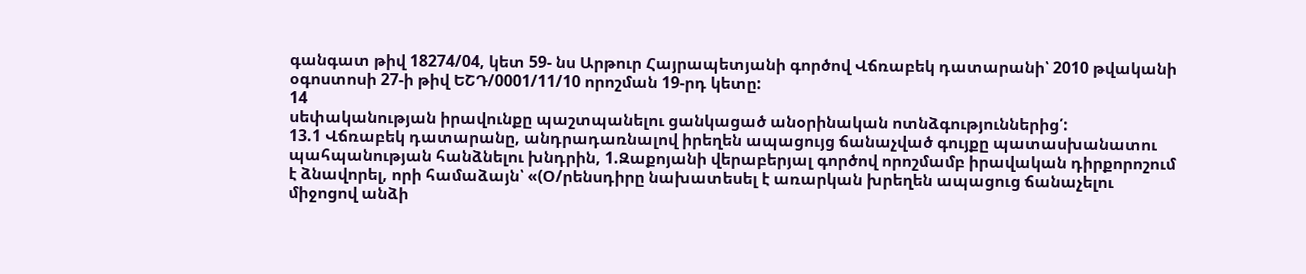գանգատ թիվ 18274/04, կետ 59- նս Արթուր Հայրապետյանի գործով Վճռաբեկ դատարանի՝ 2010 թվականի օգոստոսի 27-ի թիվ ԵՇԴ/0001/11/10 որոշման 19-րդ կետը:
14
սեփականության իրավունքը պաշտպանելու ցանկացած անօրինական ոտնձգություններից՛:
13.1 Վճռաբեկ դատարանը, անդրադառնալով իրեղեն ապացույց ճանաչված գույքը պատասխանատու պահպանության հանձնելու խնդրին, 1.Զաքոյանի վերաբերյալ գործով որոշմամբ իրավական դիրքորոշում է ձնավորել, որի համաձայն՝ «(Օ/րենսդիրը նախատեսել է առարկան խրեղեն ապացուց ճանաչելու միջոցով անձի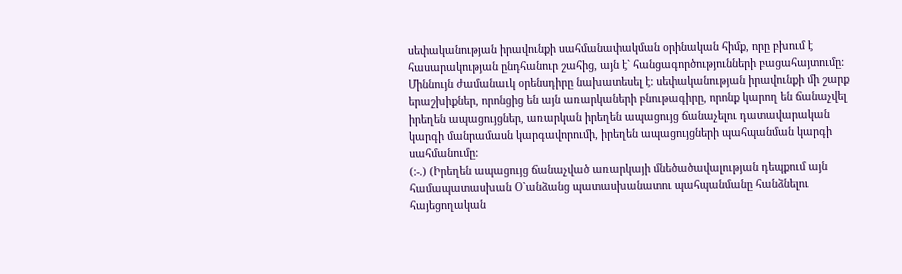սեփականության իրավունքի սահմանափակման օրինական հիմք, որը բխում է հասարակության ընդհանուր շահից, այն է` հանցագործությունների բացահայտումը: Միննույն ժամանաւկ օրենսդիրը նախատեսել է: սեփականության իրավունքի մի շարք երաշխիքներ, որոնցից են այն առարկաների բնութագիրը, որոնք կարող են ճանաչվել իրեղեն ապացույցներ, առարկան իրեղեն ապացույց ճանաչելու դատավարական կարգի մանրամասն կարգավորումի, իրեղեն ապացույցների պահպանման կարգի սահմանումը:
(:-.) (Իրեղեն ապացույց ճանաչված առարկայի մնեծածավալության դեպքում այն համապատասխան Օ`անձանց պատասխանատու պահպանմանը հանձնելու հայեցողական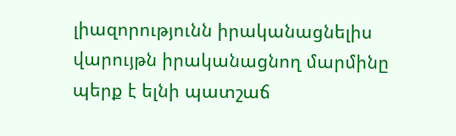լիազորությունն իրականացնելիս վարույթն իրականացնող մարմինը պերք է ելնի պատշաճ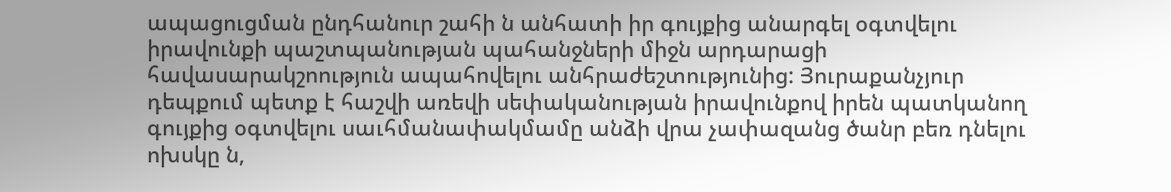ապացուցման ընդհանուր շահի ն անհատի իր գույքից անարգել օգտվելու իրավունքի պաշտպանության պահանջների միջն արդարացի հավասարակշոություն ապահովելու անհրաժեշտությունից: Յուրաքանչյուր դեպքում պետք է հաշվի առեվի սեփականության իրավունքով իրեն պատկանող գույքից օգտվելու սաւհմանափակմամը անձի վրա չափազանց ծանր բեռ դնելու ոխսկը ն,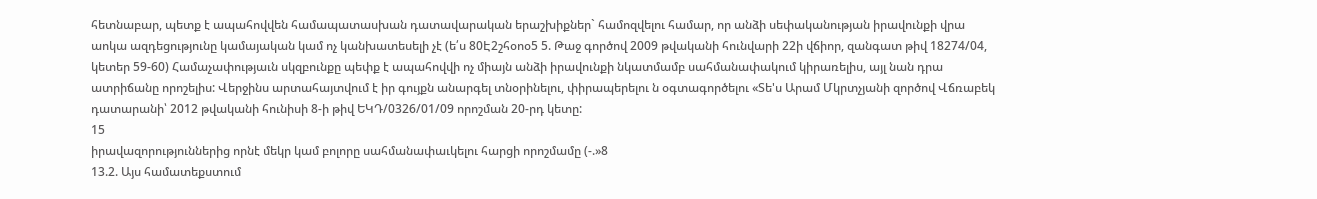հետնաբար, պետք է ապահովվեն համապատասխան դատավարական երաշխիքներ` համոզվելու համար, որ անձի սեփականության իրավունքի վրա աոկա ազդեցությունը կամայական կամ ոչ կանխատեսելի չէ (ե՛ս 80Է2շհօոօ5 5. Թաջ գործով 2009 թվականի հունվարի 22ի վճիոր, զանգատ թիվ 18274/04, կետեր 59-60) Համաչափությաւն սկզբունքը պեփք է ապահովվի ոչ միայն անձի իրավունքի նկատմամբ սահմանափակում կիրառելիս, այլ նան դրա ատրիճանը որոշելիս: Վերջինս արտահայտվում է իր գույքն անարգել տնօրինելու, փիրապերելու ն օգտագործելու «Տե'ս Արամ Մկրտչյանի զործով Վճռաբեկ դատարանի՝ 2012 թվականի հունիսի 8-ի թիվ ԵԿԴ/0326/01/09 որոշման 20-րդ կետը:
15
իրավազորություններից որնէ մեկր կամ բոլորը սահմանափաւկելու հարցի որոշմամը (-.»8
13.2. Այս համատեքստում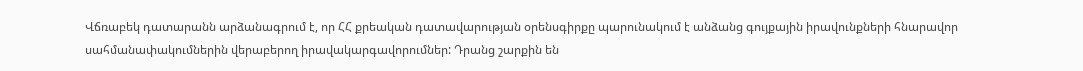Վճռաբեկ դատարանն արձանագրում է, որ ՀՀ քրեական դատավարության օրենսգիրքը պարունակում է անձանց գույքային իրավունքների հնարավոր սահմանափակումներին վերաբերող իրավակարգավորումներ: Դրանց շարքին են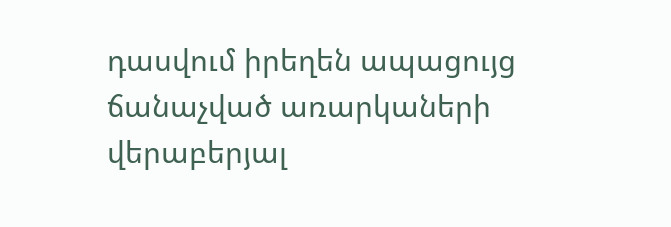դասվում իրեղեն ապացույց ճանաչված առարկաների վերաբերյալ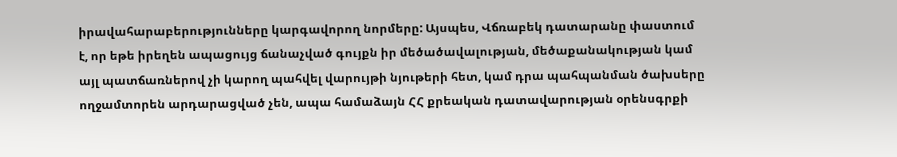իրավահարաբերությունները կարգավորող նորմերը: Այսպես, Վճռաբեկ դատարանը փաստում է, որ եթե իրեղեն ապացույց ճանաչված գույքն իր մեծածավալության, մեծաքանակության կամ այլ պատճառներով չի կարող պահվել վարույթի նյութերի հետ, կամ դրա պահպանման ծախսերը ողջամտորեն արդարացված չեն, ապա համաձայն ՀՀ քրեական դատավարության օրենսգրքի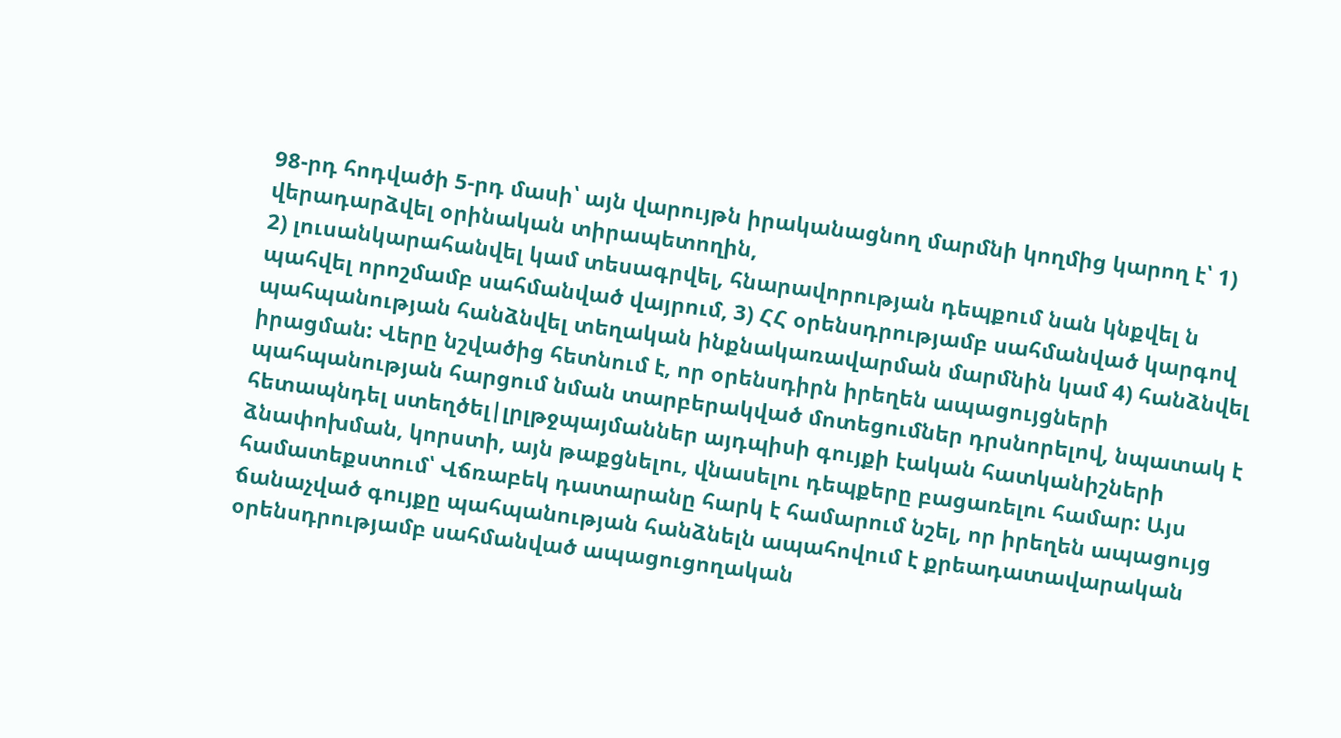98-րդ հոդվածի 5-րդ մասի՝ այն վարույթն իրականացնող մարմնի կողմից կարող է՝ 1) վերադարձվել օրինական տիրապետողին,
2) լուսանկարահանվել կամ տեսագրվել, հնարավորության դեպքում նան կնքվել ն պահվել որոշմամբ սահմանված վայրում, 3) ՀՀ օրենսդրությամբ սահմանված կարգով պահպանության հանձնվել տեղական ինքնակառավարման մարմնին կամ 4) հանձնվել իրացման: Վերը նշվածից հետնում է, որ օրենսդիրն իրեղեն ապացույցների պահպանության հարցում նման տարբերակված մոտեցումներ դրսնորելով, նպատակ է հետապնդել ստեղծել|լրլթջպայմաններ այդպիսի գույքի էական հատկանիշների ձնափոխման, կորստի, այն թաքցնելու, վնասելու դեպքերը բացառելու համար: Այս համատեքստում՝ Վճռաբեկ դատարանը հարկ է համարում նշել, որ իրեղեն ապացույց ճանաչված գույքը պահպանության հանձնելն ապահովում է քրեադատավարական օրենսդրությամբ սահմանված ապացուցողական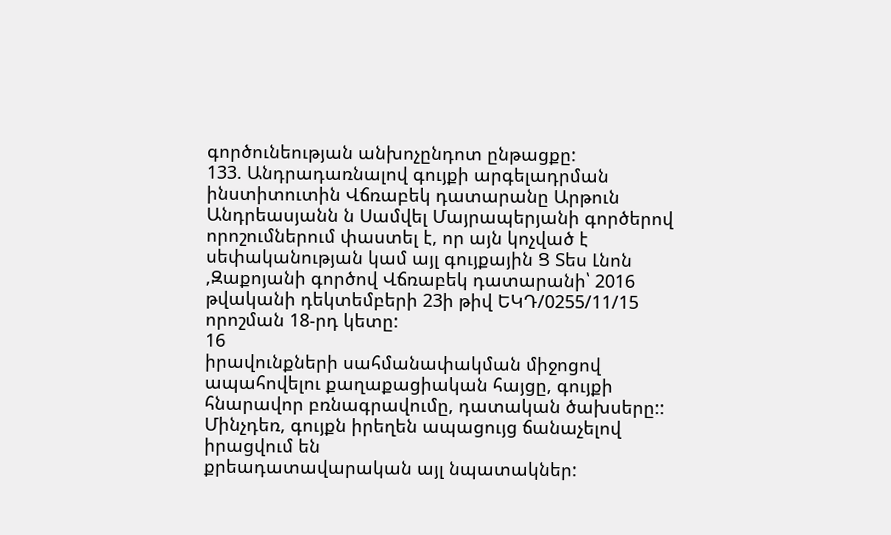գործունեության անխոչընդոտ ընթացքը:
133. Անդրադառնալով գույքի արգելադրման ինստիտուտին Վճռաբեկ դատարանը Արթուն Անդրեասյանն ն Սամվել Մայրապերյանի գործերով որոշումներում փաստել է, որ այն կոչված է սեփականության կամ այլ գույքային Ց Տես Լնոն ,Զաքոյանի գործով Վճռաբեկ դատարանի՝ 2016 թվականի դեկտեմբերի 23ի թիվ ԵԿԴ/0255/11/15 որոշման 18-րդ կետը:
16
իրավունքների սահմանափակման միջոցով ապահովելու քաղաքացիական հայցը, գույքի հնարավոր բռնագրավումը, դատական ծախսերը::
Մինչդեռ, գույքն իրեղեն ապացույց ճանաչելով իրացվում են
քրեադատավարական այլ նպատակներ: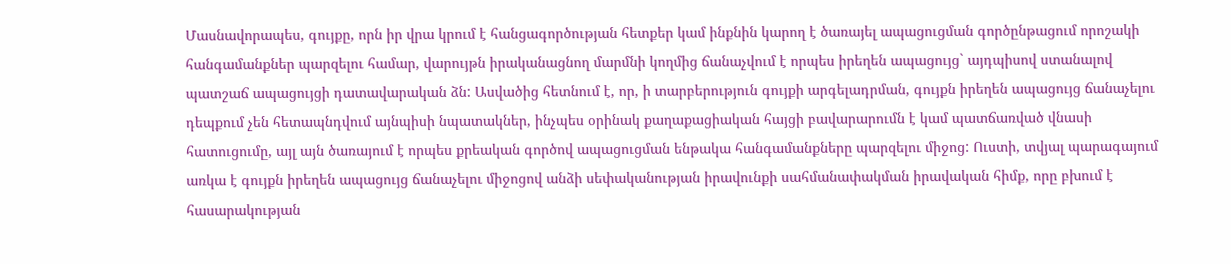Մասնավորապես, գույքը, որն իր վրա կրում է հանցագործության հետքեր կամ ինքնին կարող է ծառայել ապացուցման գործընթացում որոշակի հանգամանքներ պարզելու համար, վարույթն իրականացնող մարմնի կողմից ճանաչվում է որպես իրեղեն ապացույց` այդպիսով ստանալով պատշաճ ապացույցի դատավարական ձն: Ասվածից հետնում է, որ, ի տարբերություն գույքի արգելադրման, գույքն իրեղեն ապացույց ճանաչելու դեպքում չեն հետապնդվում այնպիսի նպատակներ, ինչպես օրինակ քաղաքացիական հայցի բավարարումն է կամ պատճառված վնասի հատուցումը, այլ այն ծառայում է որպես քրեական գործով ապացուցման ենթակա հանգամանքները պարզելու միջոց: Ուստի, տվյալ պարագայում առկա է գույքն իրեղեն ապացույց ճանաչելու միջոցով անձի սեփականության իրավունքի սահմանափակման իրավական հիմք, որը բխում է հասարակության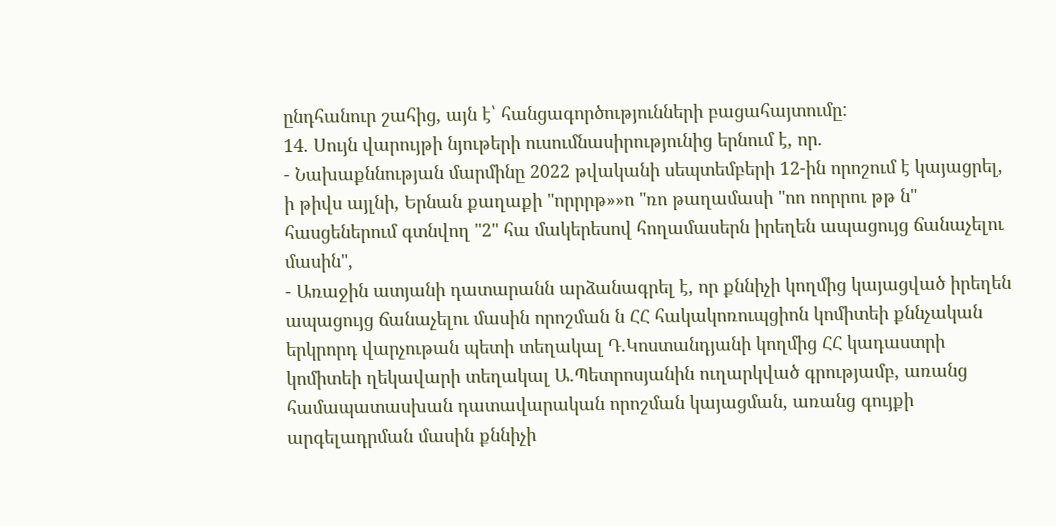ընդհանուր շահից, այն է՝ հանցագործությունների բացահայտումը:
14. Սույն վարույթի նյութերի ուսումնասիրությունից երնում է, որ.
- Նախաքննության մարմինը 2022 թվականի սեպտեմբերի 12-ին որոշում է կայացրել, ի թիվս այլնի, Երնան քաղաքի "որրրթ»»ո "ռո թաղամասի "ոո ոորրու թթ ն" հասցեներում գտնվող "2" հա մակերեսով հողամասերն իրեղեն ապացույց ճանաչելու մասին",
- Առաջին ատյանի դատարանն արձանագրել է, որ քննիչի կողմից կայացված իրեղեն ապացույց ճանաչելու մասին որոշման ն ՀՀ հակակոռուպցիոն կոմիտեի քննչական երկրորդ վարչութան պետի տեղակալ Դ.Կոստանդյանի կողմից ՀՀ կադաստրի կոմիտեի ղեկավարի տեղակալ Ա.Պետրոսյանին ուղարկված գրությամբ, առանց համապատասխան դատավարական որոշման կայացման, առանց գույքի արգելադրման մասին քննիչի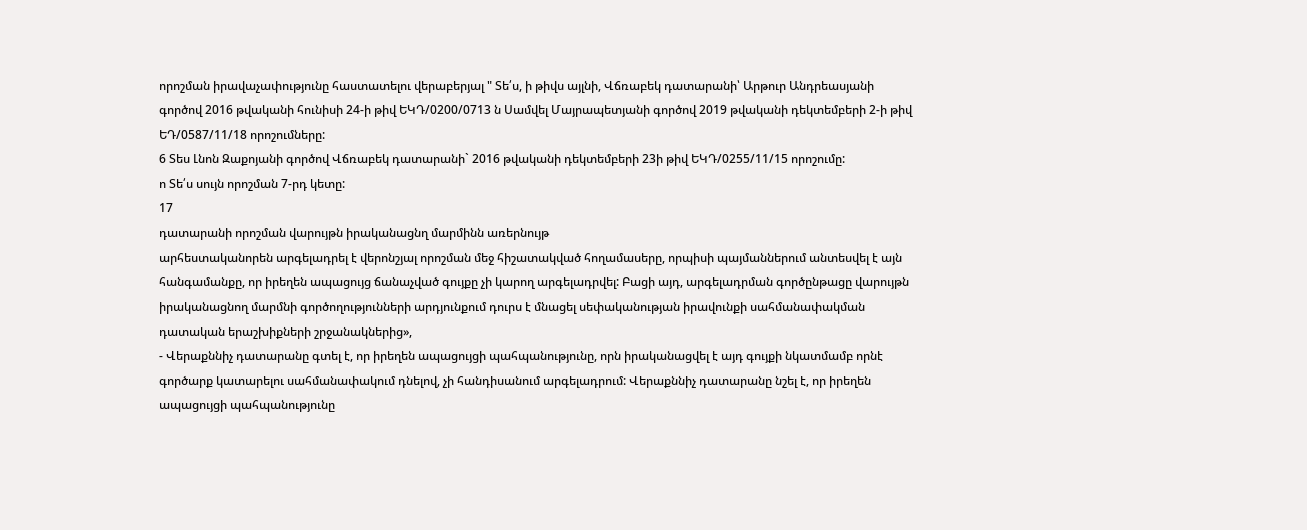որոշման իրավաչափությունը հաստատելու վերաբերյալ " Տե՛ս, ի թիվս այլնի, Վճռաբեկ դատարանի՝ Արթուր Անդրեասյանի գործով 2016 թվականի հունիսի 24-ի թիվ ԵԿԴ/0200/0713 ն Սամվել Մայրապետյանի գործով 2019 թվականի դեկտեմբերի 2-ի թիվ ԵԴ/0587/11/18 որոշումները:
6 Տես Լնոն Զաքոյանի գործով Վճռաբեկ դատարանի` 2016 թվականի դեկտեմբերի 23ի թիվ ԵԿԴ/0255/11/15 որոշումը:
ո Տե՛ս սույն որոշման 7-րդ կետը:
17
դատարանի որոշման վարույթն իրականացնղ մարմինն առերնույթ
արհեստականորեն արգելադրել է վերոնշյալ որոշման մեջ հիշատակված հողամասերը, որպիսի պայմաններում անտեսվել է այն հանգամանքը, որ իրեղեն ապացույց ճանաչված գույքը չի կարող արգելադրվել: Բացի այդ, արգելադրման գործընթացը վարույթն իրականացնող մարմնի գործողությունների արդյունքում դուրս է մնացել սեփականության իրավունքի սահմանափակման դատական երաշխիքների շրջանակներից»,
- Վերաքննիչ դատարանը գտել է, որ իրեղեն ապացույցի պահպանությունը, որն իրականացվել է այդ գույքի նկատմամբ որնէ գործարք կատարելու սահմանափակում դնելով, չի հանդիսանում արգելադրում: Վերաքննիչ դատարանը նշել է, որ իրեղեն ապացույցի պահպանությունը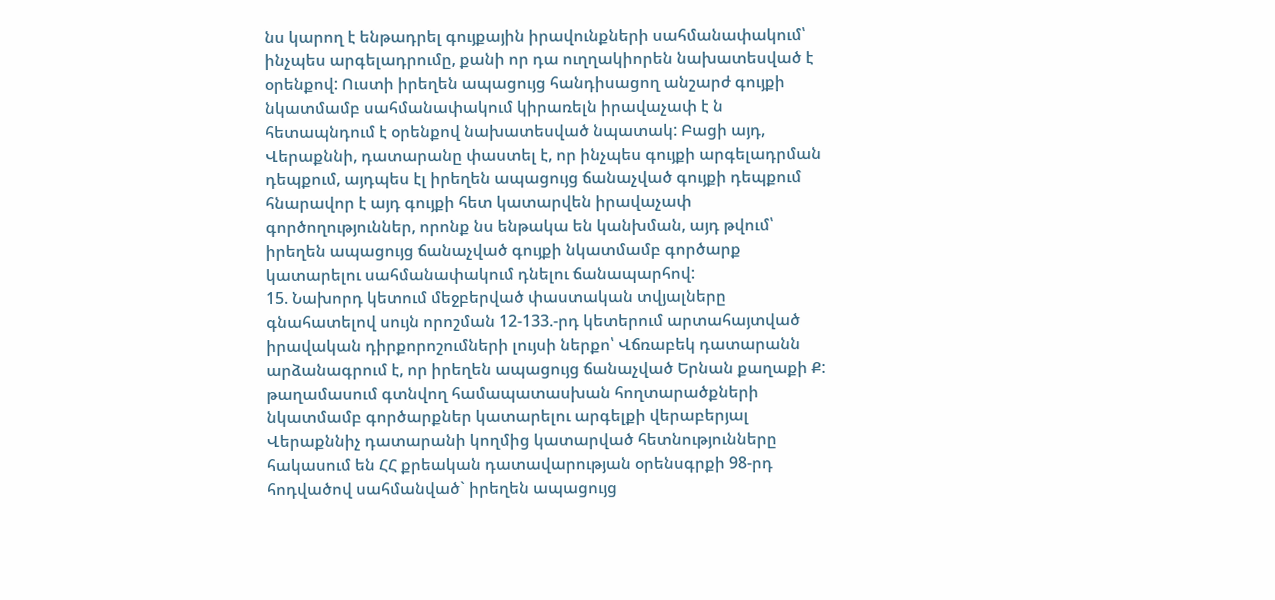նս կարող է ենթադրել գույքային իրավունքների սահմանափակում՝ ինչպես արգելադրումը, քանի որ դա ուղղակիորեն նախատեսված է օրենքով: Ուստի իրեղեն ապացույց հանդիսացող անշարժ գույքի նկատմամբ սահմանափակում կիրառելն իրավաչափ է ն հետապնդում է օրենքով նախատեսված նպատակ: Բացի այդ, Վերաքննի, դատարանը փաստել է, որ ինչպես գույքի արգելադրման դեպքում, այդպես էլ իրեղեն ապացույց ճանաչված գույքի դեպքում հնարավոր է այդ գույքի հետ կատարվեն իրավաչափ գործողություններ, որոնք նս ենթակա են կանխման, այդ թվում՝ իրեղեն ապացույց ճանաչված գույքի նկատմամբ գործարք կատարելու սահմանափակում դնելու ճանապարհով:
15. Նախորդ կետում մեջբերված փաստական տվյալները գնահատելով սույն որոշման 12-133.-րդ կետերում արտահայտված իրավական դիրքորոշումների լույսի ներքո՝ Վճռաբեկ դատարանն արձանագրում է, որ իրեղեն ապացույց ճանաչված Երնան քաղաքի Ք: թաղամասում գտնվող համապատասխան հողտարածքների
նկատմամբ գործարքներ կատարելու արգելքի վերաբերյալ Վերաքննիչ դատարանի կողմից կատարված հետնությունները հակասում են ՀՀ քրեական դատավարության օրենսգրքի 98-րդ հոդվածով սահմանված` իրեղեն ապացույց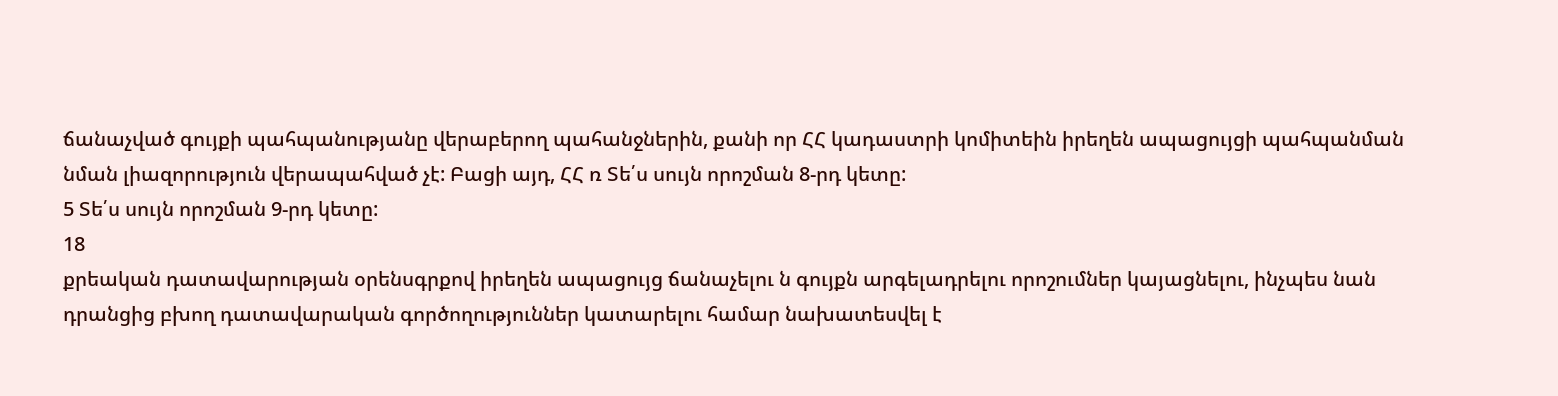ճանաչված գույքի պահպանությանը վերաբերող պահանջներին, քանի որ ՀՀ կադաստրի կոմիտեին իրեղեն ապացույցի պահպանման նման լիազորություն վերապահված չէ: Բացի այդ, ՀՀ ռ Տե՛ս սույն որոշման 8-րդ կետը:
5 Տե՛ս սույն որոշման 9-րդ կետը:
18
քրեական դատավարության օրենսգրքով իրեղեն ապացույց ճանաչելու ն գույքն արգելադրելու որոշումներ կայացնելու, ինչպես նան դրանցից բխող դատավարական գործողություններ կատարելու համար նախատեսվել է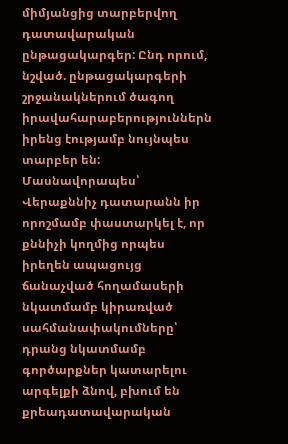միմյանցից տարբերվող դատավարական ընթացակարգեր: Ընդ որում, նշված. ընթացակարգերի շրջանակներում ծագող իրավահարաբերություններն իրենց էությամբ նույնպես տարբեր են:
Մասնավորապես՝ Վերաքննիչ դատարանն իր որոշմամբ փաստարկել է, որ քննիչի կողմից որպես իրեղեն ապացույց ճանաչված հողամասերի նկատմամբ կիրառված սահմանափակումները՝ դրանց նկատմամբ գործարքներ կատարելու արգելքի ձնով, բխում են քրեադատավարական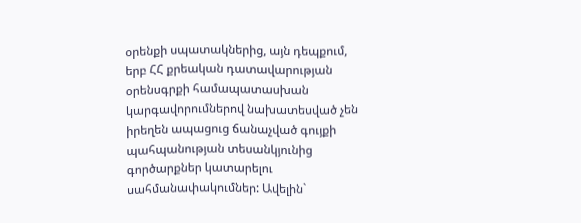օրենքի սպատակներից, այն դեպքում, երբ ՀՀ քրեական դատավարության օրենսգրքի համապատասխան կարգավորումներով նախատեսված չեն իրեղեն ապացուց ճանաչված գույքի պահպանության տեսանկյունից գործարքներ կատարելու սահմանափակումներ: Ավելին`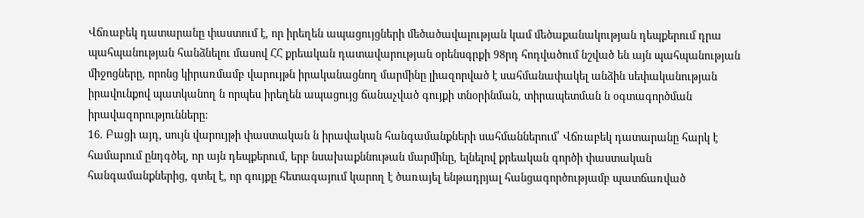Վճռաբեկ դատարանը փաստում է, որ իրեղեն ապացույցների մեծածավալության կամ մեծաքանակության դեպքերում դրա պահպանության հանձնելու մասով ՀՀ քրեական դատավարության օրենսգրքի 98րդ հոդվածում նշված են այն պահպանության միջոցները, որոնց կիրառմամբ վարույթն իրականացնող մարմինը լիազորված է սահմանափակել անձին սեփականության իրավունքով պատկանող ն որպես իրեղեն ապացույց ճանաչված գույքի տնօրինման, տիրապետման ն օգտագործման իրավազորությունները:
16. Բացի այդ, սույն վարույթի փաստական ն իրավական հանգամանքների սահմաններում՝ Վճռաբեկ դատարանը հարկ է համարում ընդգծել, որ այն դեպքերում, երբ նսախաքննութան մարմինը, ելնելով քրեական գործի փաստական հանգամանքներից, գտել է, որ գույքը հետագայում կարող է ծառայել ենթադրյալ հանցագործությամբ պատճառված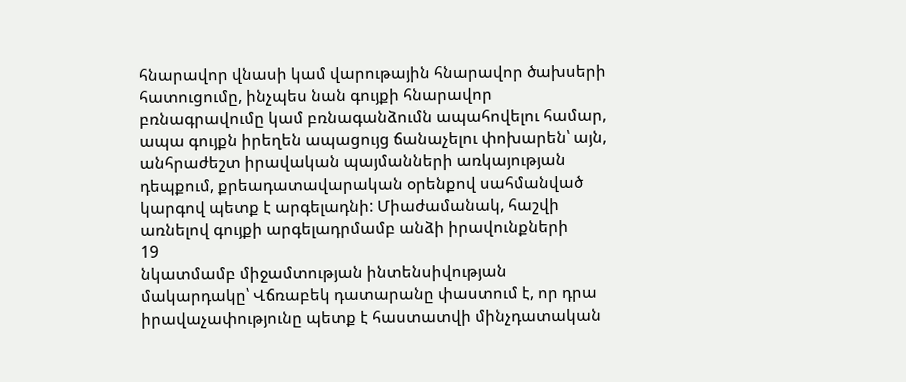հնարավոր վնասի կամ վարութային հնարավոր ծախսերի հատուցումը, ինչպես նան գույքի հնարավոր բռնագրավումը կամ բռնագանձումն ապահովելու համար, ապա գույքն իրեղեն ապացույց ճանաչելու փոխարեն՝ այն, անհրաժեշտ իրավական պայմանների առկայության դեպքում, քրեադատավարական օրենքով սահմանված կարգով պետք է արգելադնի: Միաժամանակ, հաշվի առնելով գույքի արգելադրմամբ անձի իրավունքների
19
նկատմամբ միջամտության ինտենսիվության մակարդակը՝ Վճռաբեկ դատարանը փաստում է, որ դրա իրավաչափությունը պետք է հաստատվի մինչդատական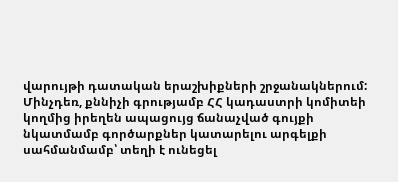վարույթի դատական երաշխիքների շրջանակներում: Մինչդեռ, քննիչի գրությամբ ՀՀ կադաստրի կոմիտեի կողմից իրեղեն ապացույց ճանաչված գույքի նկատմամբ գործարքներ կատարելու արգելքի սահմանմամբ՝ տեղի է ունեցել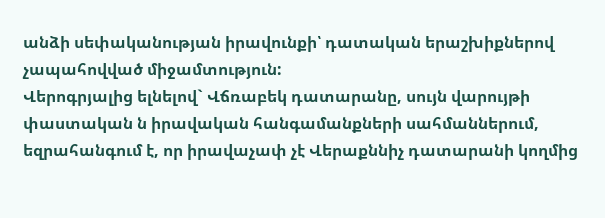անձի սեփականության իրավունքի՝ դատական երաշխիքներով չապահովված միջամտություն:
Վերոգրյալից ելնելով` Վճռաբեկ դատարանը, սույն վարույթի փաստական ն իրավական հանգամանքների սահմաններում, եզրահանգում է, որ իրավաչափ չէ Վերաքննիչ դատարանի կողմից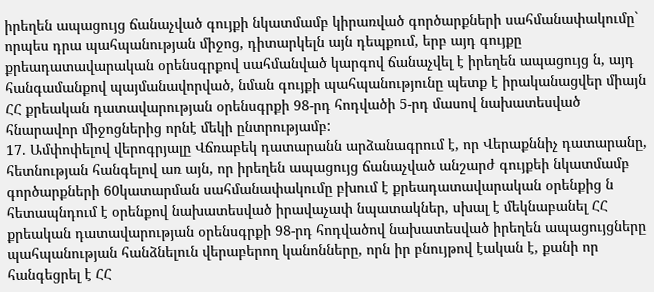իրեղեն ապացույց ճանաչված գույքի նկատմամբ կիրառված գործարքների սահմանափակումը` որպես դրա պահպանության միջոց, դիտարկելն այն դեպքում, երբ այդ գույքը քրեադատավարական օրենսգրքով սահմանված կարգով ճանաչվել է իրեղեն ապացույց ն, այդ հանգամանքով պայմանավորված, նման գույքի պահպանությունը պետք է իրականացվեր միայն ՀՀ քրեական դատավարության օրենսգրքի 98-րդ հոդվածի 5-րդ մասով նախատեսված հնարավոր միջոցներից որնէ մեկի ընտրությամբ:
17. Ամփոփելով վերոգրյալը Վճռաբեկ դատարանն արձանագրում է, որ Վերաքննիչ դատարանը, հետնության հանգելով առ այն, որ իրեղեն ապացույց ճանաչված անշարժ գույքեի նկատմամբ գործարքների 60կատարման սահմանափակումը բխում է քրեադատավարական օրենքից ն հետապնդում է օրենքով նախատեսված իրավաչափ նպատակներ, սխալ է մեկնաբանել ՀՀ քրեական դատավարության օրենսգրքի 98-րդ հոդվածով նախատեսված իրեղեն ապացույցները պահպանության հանձնելուն վերաբերող կանոնները, որն իր բնույթով էական է, քանի որ հանգեցրել է ՀՀ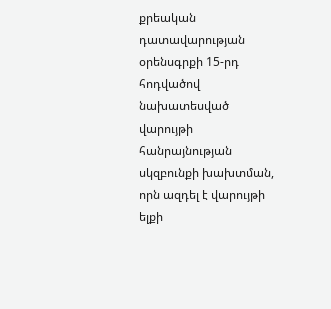քրեական դատավարության օրենսգրքի 15-րդ հոդվածով նախատեսված վարույթի հանրայնության սկզբունքի խախտման, որն ազդել է վարույթի ելքի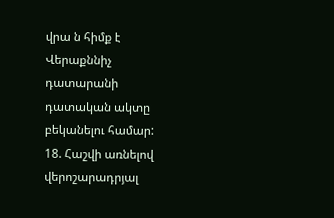վրա ն հիմք է Վերաքննիչ դատարանի դատական ակտը բեկանելու համար:
18. Հաշվի առնելով վերոշարադրյալ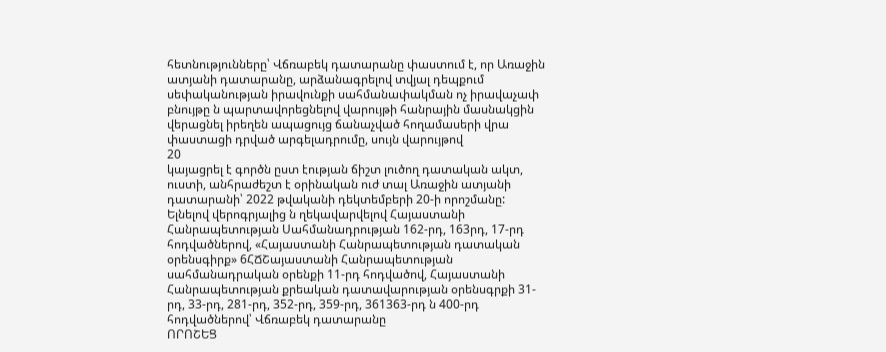հետնությունները՝ Վճռաբեկ դատարանը փաստում է, որ Առաջին ատյանի դատարանը, արձանագրելով տվյալ դեպքում սեփականության իրավունքի սահմանափակման ոչ իրավաչափ բնույթը ն պարտավորեցնելով վարույթի հանրային մասնակցին վերացնել իրեղեն ապացույց ճանաչված հողամասերի վրա փաստացի դրված արգելադրումը, սույն վարույթով
20
կայացրել է գործն ըստ էության ճիշտ լուծող դատական ակտ, ուստի, անհրաժեշտ է օրինական ուժ տալ Առաջին ատյանի դատարանի՝ 2022 թվականի դեկտեմբերի 20-ի որոշմանը:
Ելնելով վերոգրյալից ն ղեկավարվելով Հայաստանի Հանրապետության Սահմանադրության 162-րդ, 163րդ, 17-րդ հոդվածներով, «Հայաստանի Հանրապետության դատական օրենսգիրք» 6ՀՃՇայաստանի Հանրապետության սահմանադրական օրենքի 11-րդ հոդվածով, Հայաստանի Հանրապետության քրեական դատավարության օրենսգրքի 31-րդ, 33-րդ, 281-րդ, 352-րդ, 359-րդ, 361363-րդ ն 400-րդ հոդվածներով՝ Վճռաբեկ դատարանը
ՈՐՈՇԵՑ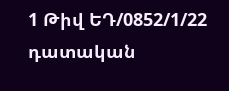1 Թիվ ԵԴ/0852/1/22 դատական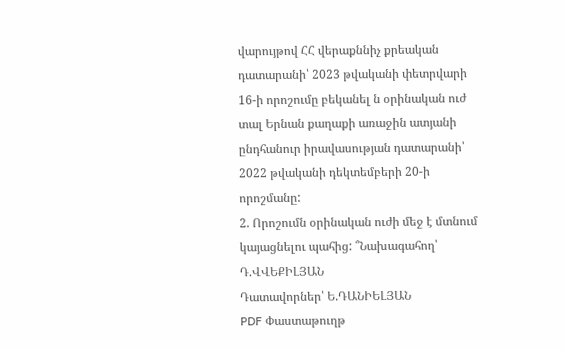վարույթով ՀՀ վերաքննիչ քրեական դատարանի՝ 2023 թվականի փետրվարի 16-ի որոշումը բեկանել ն օրինական ուժ տալ Երնան քաղաքի առաջին ատյանի ընդհանուր իրավասության դատարանի՝ 2022 թվականի դեկտեմբերի 20-ի որոշմանը:
2. Որոշումն օրինական ուժի մեջ է մտնում կայացնելու պահից: ՞Նախագահող՝ Դ.ՎՎԵՔԻԼՅԱՆ
Դատավորներ՝ Ե.ԴԱՆԻԵԼՅԱՆ
PDF Փաստաթուղթ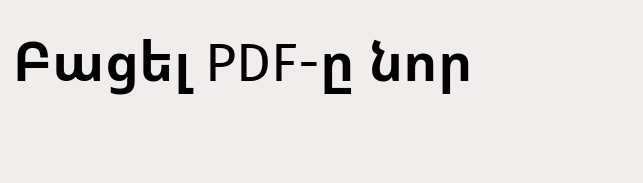Բացել PDF-ը նոր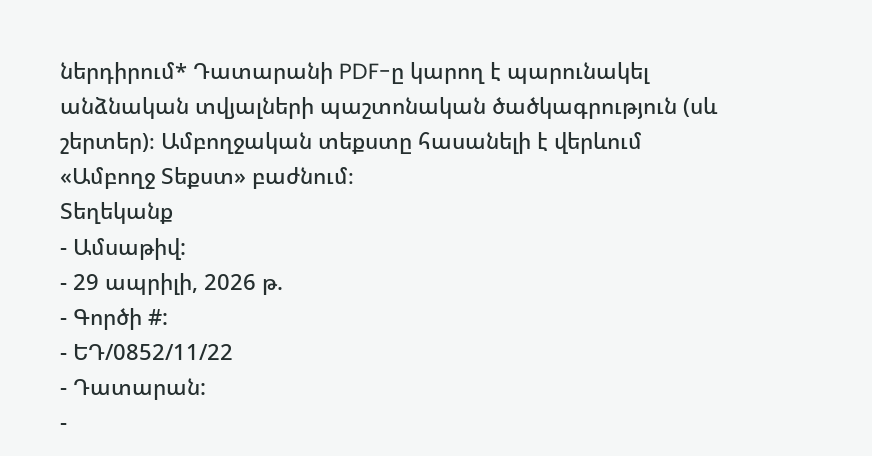ներդիրում* Դատարանի PDF-ը կարող է պարունակել անձնական տվյալների պաշտոնական ծածկագրություն (սև շերտեր)։ Ամբողջական տեքստը հասանելի է վերևում «Ամբողջ Տեքստ» բաժնում։
Տեղեկանք
- Ամսաթիվ:
- 29 ապրիլի, 2026 թ.
- Գործի #:
- ԵԴ/0852/11/22
- Դատարան:
-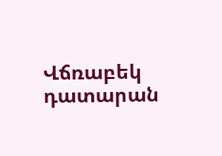Վճռաբեկ դատարան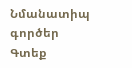Նմանատիպ գործեր
Գտեք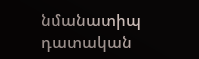նմանատիպ դատական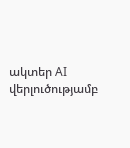ակտեր AI վերլուծությամբ